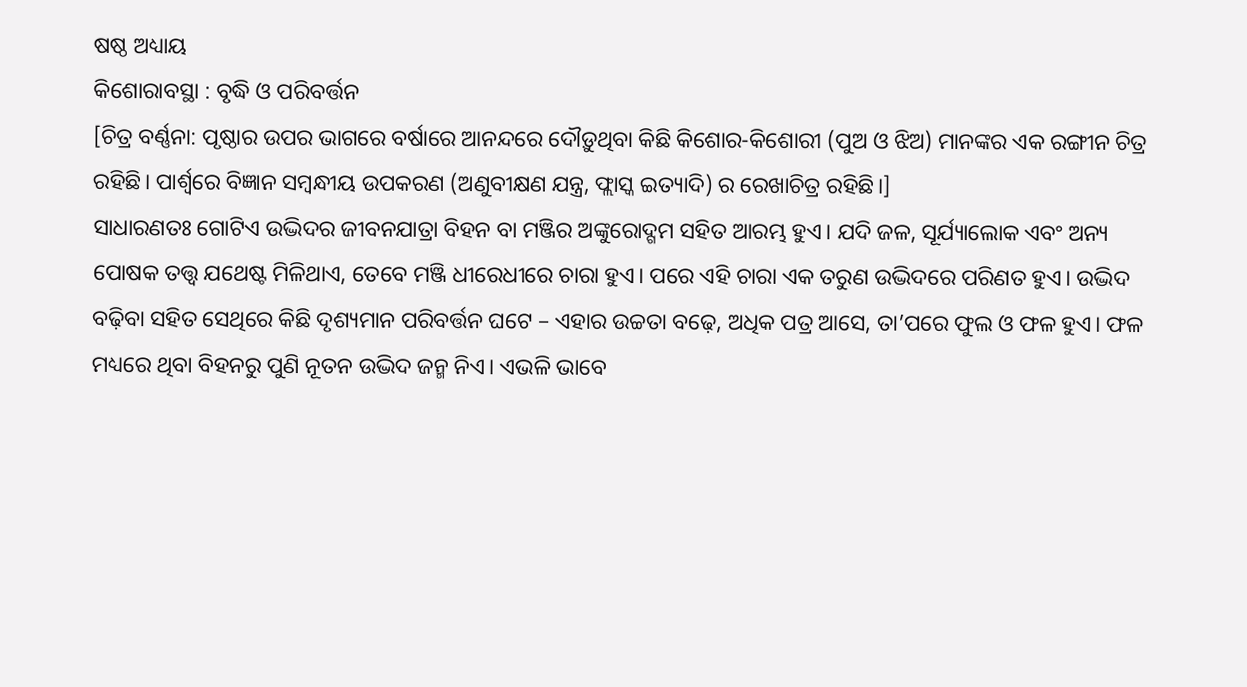ଷଷ୍ଠ ଅଧ୍ୟାୟ
କିଶୋରାବସ୍ଥା : ବୃଦ୍ଧି ଓ ପରିବର୍ତ୍ତନ
[ଚିତ୍ର ବର୍ଣ୍ଣନା: ପୃଷ୍ଠାର ଉପର ଭାଗରେ ବର୍ଷାରେ ଆନନ୍ଦରେ ଦୌଡ଼ୁଥିବା କିଛି କିଶୋର-କିଶୋରୀ (ପୁଅ ଓ ଝିଅ) ମାନଙ୍କର ଏକ ରଙ୍ଗୀନ ଚିତ୍ର ରହିଛି। ପାର୍ଶ୍ଵରେ ବିଜ୍ଞାନ ସମ୍ବନ୍ଧୀୟ ଉପକରଣ (ଅଣୁବୀକ୍ଷଣ ଯନ୍ତ୍ର, ଫ୍ଲାସ୍କ ଇତ୍ୟାଦି) ର ରେଖାଚିତ୍ର ରହିଛି।]
ସାଧାରଣତଃ ଗୋଟିଏ ଉଦ୍ଭିଦର ଜୀବନଯାତ୍ରା ବିହନ ବା ମଞ୍ଜିର ଅଙ୍କୁରୋଦ୍ଗମ ସହିତ ଆରମ୍ଭ ହୁଏ। ଯଦି ଜଳ, ସୂର୍ଯ୍ୟାଲୋକ ଏବଂ ଅନ୍ୟ ପୋଷକ ତତ୍ତ୍ଵ ଯଥେଷ୍ଟ ମିଳିଥାଏ, ତେବେ ମଞ୍ଜି ଧୀରେଧୀରେ ଚାରା ହୁଏ। ପରେ ଏହି ଚାରା ଏକ ତରୁଣ ଉଦ୍ଭିଦରେ ପରିଣତ ହୁଏ। ଉଦ୍ଭିଦ ବଢ଼ିବା ସହିତ ସେଥିରେ କିଛି ଦୃଶ୍ୟମାନ ପରିବର୍ତ୍ତନ ଘଟେ – ଏହାର ଉଚ୍ଚତା ବଢ଼େ, ଅଧିକ ପତ୍ର ଆସେ, ତା’ପରେ ଫୁଲ ଓ ଫଳ ହୁଏ। ଫଳ ମଧ୍ୟରେ ଥିବା ବିହନରୁ ପୁଣି ନୂତନ ଉଦ୍ଭିଦ ଜନ୍ମ ନିଏ। ଏଭଳି ଭାବେ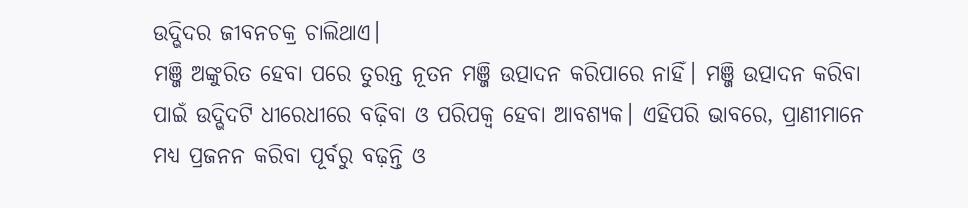ଉଦ୍ଭିଦର ଜୀବନଚକ୍ର ଚାଲିଥାଏ।
ମଞ୍ଜି ଅଙ୍କୁରିତ ହେବା ପରେ ତୁରନ୍ତ ନୂତନ ମଞ୍ଜି ଉତ୍ପାଦନ କରିପାରେ ନାହିଁ। ମଞ୍ଜି ଉତ୍ପାଦନ କରିବା ପାଇଁ ଉଦ୍ଭିଦଟି ଧୀରେଧୀରେ ବଢ଼ିବା ଓ ପରିପକ୍ଵ ହେବା ଆବଶ୍ୟକ। ଏହିପରି ଭାବରେ, ପ୍ରାଣୀମାନେ ମଧ୍ୟ ପ୍ରଜନନ କରିବା ପୂର୍ବରୁ ବଢ଼ନ୍ତି ଓ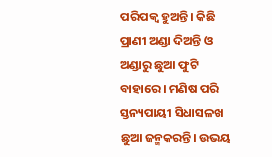ପରିପକ୍ଵ ହୁଅନ୍ତି। କିଛି ପ୍ରାଣୀ ଅଣ୍ଡା ଦିଅନ୍ତି ଓ ଅଣ୍ଡାରୁ ଛୁଆ ଫୁଟି ବାହାରେ। ମଣିଷ ପରି ସ୍ତନ୍ୟପାୟୀ ସିଧାସଳଖ ଛୁଆ ଜନ୍ମକରନ୍ତି। ଉଭୟ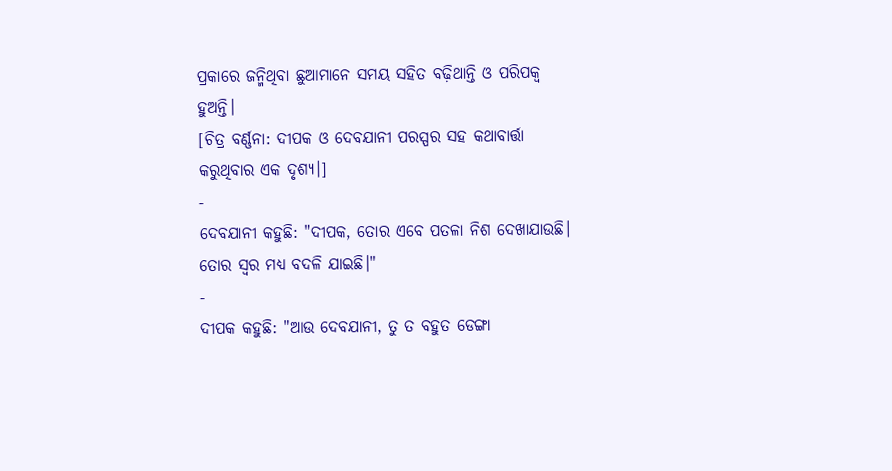ପ୍ରକାରେ ଜନ୍ମିଥିବା ଛୁଆମାନେ ସମୟ ସହିତ ବଢ଼ିଥାନ୍ତି ଓ ପରିପକ୍ଵ ହୁଅନ୍ତି।
[ଚିତ୍ର ବର୍ଣ୍ଣନା: ଦୀପକ ଓ ଦେବଯାନୀ ପରସ୍ପର ସହ କଥାବାର୍ତ୍ତା କରୁଥିବାର ଏକ ଦୃଶ୍ୟ।]
-
ଦେବଯାନୀ କହୁଛି: "ଦୀପକ, ତୋର ଏବେ ପତଳା ନିଶ ଦେଖାଯାଉଛି। ତୋର ସ୍ୱର ମଧ୍ୟ ବଦଳି ଯାଇଛି।"
-
ଦୀପକ କହୁଛି: "ଆଉ ଦେବଯାନୀ, ତୁ ତ ବହୁତ ଡେଙ୍ଗା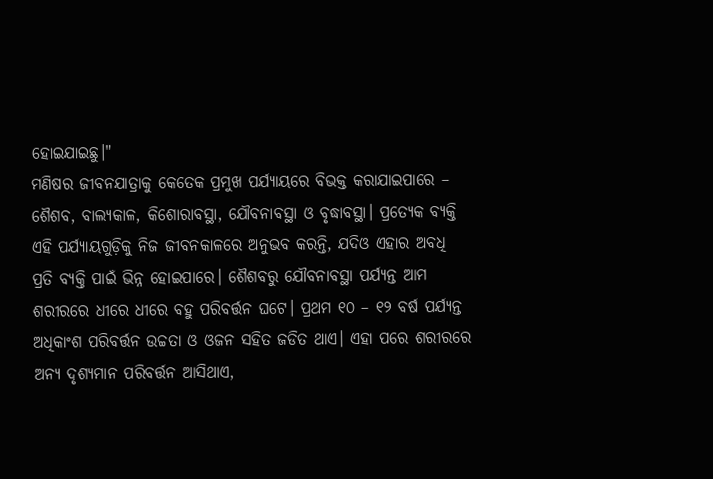ହୋଇଯାଇଛୁ।"
ମଣିଷର ଜୀବନଯାତ୍ରାକୁ କେତେକ ପ୍ରମୁଖ ପର୍ଯ୍ୟାୟରେ ବିଭକ୍ତ କରାଯାଇପାରେ – ଶୈଶବ, ବାଲ୍ୟକାଳ, କିଶୋରାବସ୍ଥା, ଯୌବନାବସ୍ଥା ଓ ବୃଦ୍ଧାବସ୍ଥା। ପ୍ରତ୍ୟେକ ବ୍ୟକ୍ତି ଏହି ପର୍ଯ୍ୟାୟଗୁଡ଼ିକୁ ନିଜ ଜୀବନକାଳରେ ଅନୁଭବ କରନ୍ତି, ଯଦିଓ ଏହାର ଅବଧି ପ୍ରତି ବ୍ୟକ୍ତି ପାଇଁ ଭିନ୍ନ ହୋଇପାରେ। ଶୈଶବରୁ ଯୌବନାବସ୍ଥା ପର୍ଯ୍ୟନ୍ତ ଆମ ଶରୀରରେ ଧୀରେ ଧୀରେ ବହୁ ପରିବର୍ତ୍ତନ ଘଟେ। ପ୍ରଥମ ୧୦ – ୧୨ ବର୍ଷ ପର୍ଯ୍ୟନ୍ତ ଅଧିକାଂଶ ପରିବର୍ତ୍ତନ ଉଚ୍ଚତା ଓ ଓଜନ ସହିତ ଜଡିତ ଥାଏ। ଏହା ପରେ ଶରୀରରେ ଅନ୍ୟ ଦୃଶ୍ୟମାନ ପରିବର୍ତ୍ତନ ଆସିଥାଏ,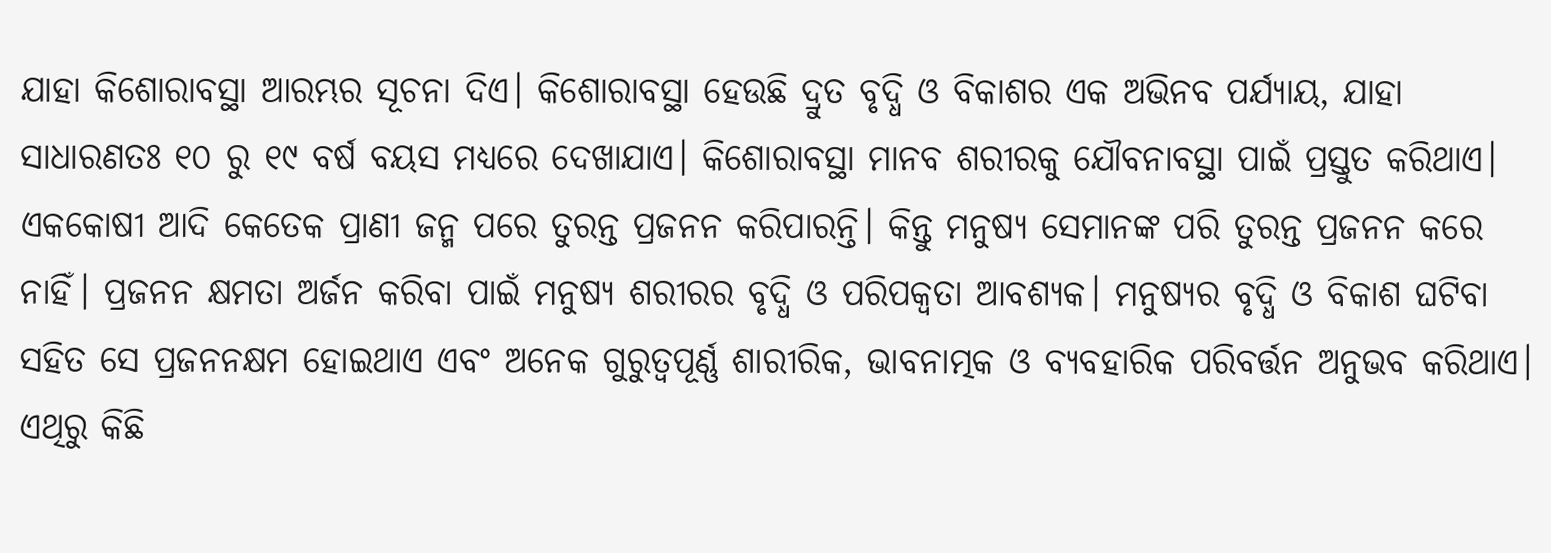ଯାହା କିଶୋରାବସ୍ଥା ଆରମ୍ଭର ସୂଚନା ଦିଏ। କିଶୋରାବସ୍ଥା ହେଉଛି ଦ୍ରୁତ ବୃଦ୍ଧି ଓ ବିକାଶର ଏକ ଅଭିନବ ପର୍ଯ୍ୟାୟ, ଯାହା ସାଧାରଣତଃ ୧୦ ରୁ ୧୯ ବର୍ଷ ବୟସ ମଧ୍ୟରେ ଦେଖାଯାଏ। କିଶୋରାବସ୍ଥା ମାନବ ଶରୀରକୁ ଯୌବନାବସ୍ଥା ପାଇଁ ପ୍ରସ୍ତୁତ କରିଥାଏ।
ଏକକୋଷୀ ଆଦି କେତେକ ପ୍ରାଣୀ ଜନ୍ମ ପରେ ତୁରନ୍ତ ପ୍ରଜନନ କରିପାରନ୍ତି। କିନ୍ତୁ ମନୁଷ୍ୟ ସେମାନଙ୍କ ପରି ତୁରନ୍ତ ପ୍ରଜନନ କରେ ନାହିଁ। ପ୍ରଜନନ କ୍ଷମତା ଅର୍ଜନ କରିବା ପାଇଁ ମନୁଷ୍ୟ ଶରୀରର ବୃଦ୍ଧି ଓ ପରିପକ୍ଵତା ଆବଶ୍ୟକ। ମନୁଷ୍ୟର ବୃଦ୍ଧି ଓ ବିକାଶ ଘଟିବା ସହିତ ସେ ପ୍ରଜନନକ୍ଷମ ହୋଇଥାଏ ଏବଂ ଅନେକ ଗୁରୁତ୍ୱପୂର୍ଣ୍ଣ ଶାରୀରିକ, ଭାବନାତ୍ମକ ଓ ବ୍ୟବହାରିକ ପରିବର୍ତ୍ତନ ଅନୁଭବ କରିଥାଏ। ଏଥିରୁ କିଛି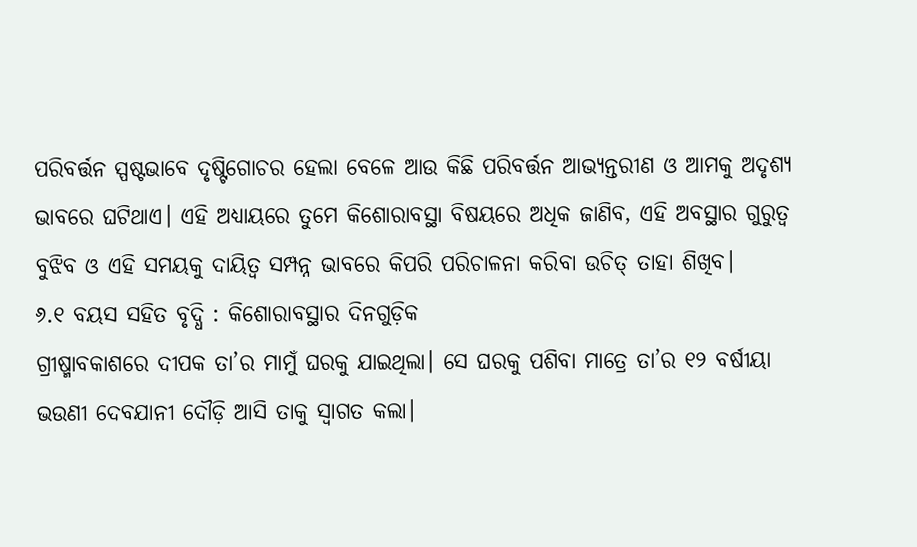ପରିବର୍ତ୍ତନ ସ୍ପଷ୍ଟଭାବେ ଦୃଷ୍ଟିଗୋଚର ହେଲା ବେଳେ ଆଉ କିଛି ପରିବର୍ତ୍ତନ ଆଭ୍ୟନ୍ତରୀଣ ଓ ଆମକୁ ଅଦୃଶ୍ୟ ଭାବରେ ଘଟିଥାଏ। ଏହି ଅଧ୍ୟାୟରେ ତୁମେ କିଶୋରାବସ୍ଥା ବିଷୟରେ ଅଧିକ ଜାଣିବ, ଏହି ଅବସ୍ଥାର ଗୁରୁତ୍ଵ ବୁଝିବ ଓ ଏହି ସମୟକୁ ଦାୟିତ୍ୱ ସମ୍ପନ୍ନ ଭାବରେ କିପରି ପରିଚାଳନା କରିବା ଉଚିତ୍ ତାହା ଶିଖିବ।
୬.୧ ବୟସ ସହିତ ବୃଦ୍ଧି : କିଶୋରାବସ୍ଥାର ଦିନଗୁଡ଼ିକ
ଗ୍ରୀଷ୍ମାବକାଶରେ ଦୀପକ ତା’ର ମାମୁଁ ଘରକୁ ଯାଇଥିଲା। ସେ ଘରକୁ ପଶିବା ମାତ୍ରେ ତା’ର ୧୨ ବର୍ଷୀୟା ଭଉଣୀ ଦେବଯାନୀ ଦୌଡ଼ି ଆସି ତାକୁ ସ୍ଵାଗତ କଲା।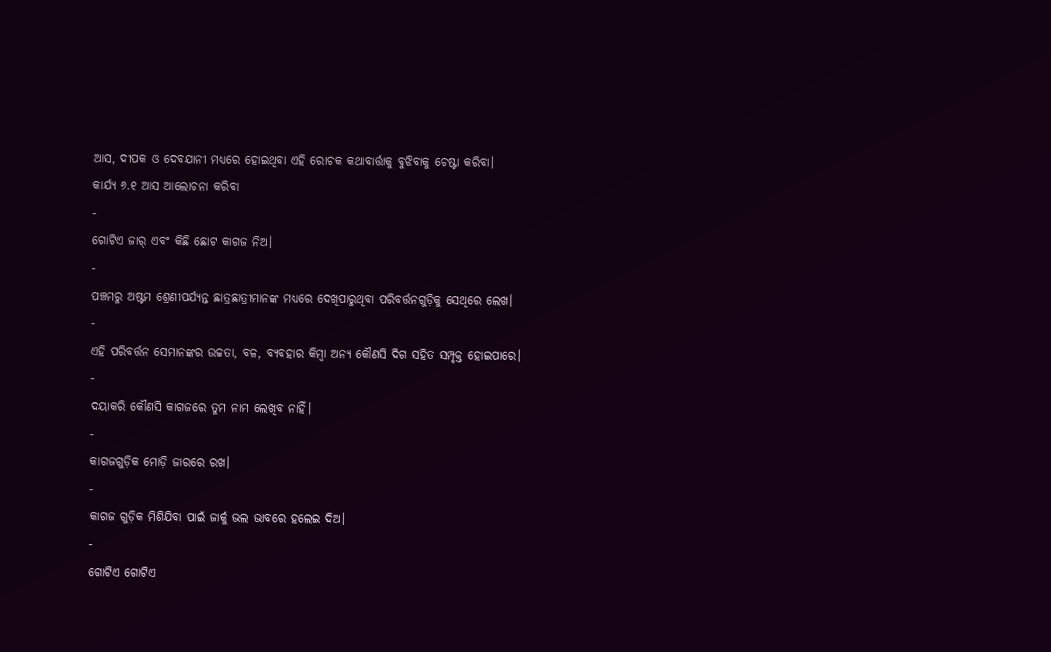ଆସ, ଦୀପକ ଓ ଦେବଯାନୀ ମଧ୍ୟରେ ହୋଇଥିବା ଏହି ରୋଚକ କଥାବାର୍ତ୍ତାକୁ ବୁଝିବାକୁ ଚେଷ୍ଟା କରିବା।
କାର୍ଯ୍ୟ ୬.୧ ଆସ ଆଲୋଚନା କରିବା
-
ଗୋଟିଏ ଜାର୍ ଏବଂ କିଛି ଛୋଟ କାଗଜ ନିଅ।
-
ପଞ୍ଚମରୁ ଅଷ୍ଟମ ଶ୍ରେଣୀପର୍ଯ୍ୟନ୍ତ ଛାତ୍ରଛାତ୍ରୀମାନଙ୍କ ମଧ୍ୟରେ ଦେଖିପାରୁଥିବା ପରିବର୍ତ୍ତନଗୁଡ଼ିକୁ ସେଥିରେ ଲେଖ।
-
ଏହି ପରିବର୍ତ୍ତନ ସେମାନଙ୍କର ଉଚ୍ଚତା, ବଳ, ବ୍ୟବହାର କିମ୍ବା ଅନ୍ୟ କୌଣସି ଦିଗ ସହିତ ସମ୍ପୃକ୍ତ ହୋଇପାରେ।
-
ଦୟାକରି କୌଣସି କାଗଜରେ ତୁମ ନାମ ଲେଖିବ ନାହିଁ।
-
କାଗଜଗୁଡ଼ିକ ମୋଡ଼ି ଜାରରେ ରଖ।
-
କାଗଜ ଗୁଡ଼ିକ ମିଶିଯିବା ପାଇଁ ଜାର୍କୁ ଭଲ ଭାବରେ ହଲେଇ ଦିଅ।
-
ଗୋଟିଏ ଗୋଟିଏ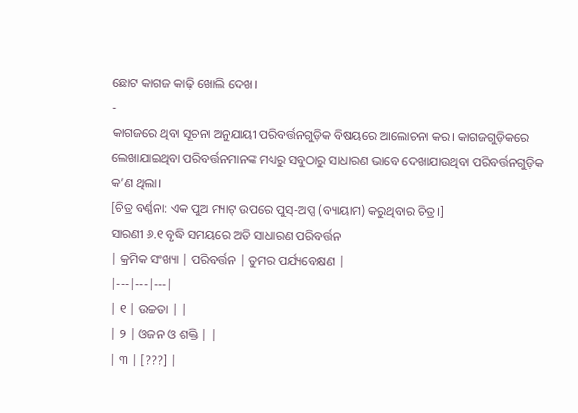ଛୋଟ କାଗଜ କାଢ଼ି ଖୋଲି ଦେଖ।
-
କାଗଜରେ ଥିବା ସୂଚନା ଅନୁଯାୟୀ ପରିବର୍ତ୍ତନଗୁଡ଼ିକ ବିଷୟରେ ଆଲୋଚନା କର। କାଗଜଗୁଡ଼ିକରେ ଲେଖାଯାଇଥିବା ପରିବର୍ତ୍ତନମାନଙ୍କ ମଧ୍ୟରୁ ସବୁଠାରୁ ସାଧାରଣ ଭାବେ ଦେଖାଯାଉଥିବା ପରିବର୍ତ୍ତନଗୁଡ଼ିକ କ’ଣ ଥିଲା।
[ଚିତ୍ର ବର୍ଣ୍ଣନା: ଏକ ପୁଅ ମ୍ୟାଟ୍ ଉପରେ ପୁସ୍-ଅପ୍ସ (ବ୍ୟାୟାମ) କରୁଥିବାର ଚିତ୍ର।]
ସାରଣୀ ୬.୧ ବୃଦ୍ଧି ସମୟରେ ଅତି ସାଧାରଣ ପରିବର୍ତ୍ତନ
| କ୍ରମିକ ସଂଖ୍ୟା | ପରିବର୍ତ୍ତନ | ତୁମର ପର୍ଯ୍ୟବେକ୍ଷଣ |
|---|---|---|
| ୧ | ଉଚ୍ଚତା | |
| ୨ | ଓଜନ ଓ ଶକ୍ତି | |
| ୩ | [???] |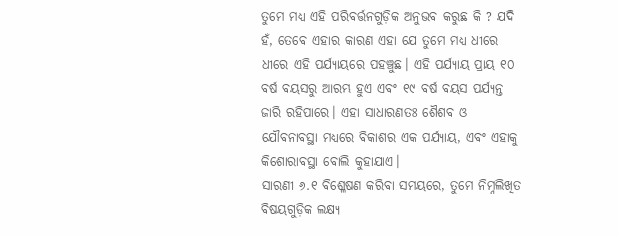ତୁମେ ମଧ୍ଯ ଏହି ପରିବର୍ତ୍ତନଗୁଡ଼ିକ ଅନୁଭବ କରୁଛ କି ? ଯଦି ହଁ, ତେବେ ଏହାର କାରଣ ଏହା ଯେ ତୁମେ ମଧ୍ଯ ଧୀରେ ଧୀରେ ଏହି ପର୍ଯ୍ୟାୟରେ ପହଞ୍ଚୁଛ। ଏହି ପର୍ଯ୍ୟାୟ ପ୍ରାୟ ୧୦ ବର୍ଷ ବୟସରୁ ଆରମ୍ଭ ହୁଏ ଏବଂ ୧୯ ବର୍ଷ ବୟସ ପର୍ଯ୍ୟନ୍ତ ଜାରି ରହିପାରେ। ଏହା ସାଧାରଣତଃ ଶୈଶବ ଓ ଯୌବନାବସ୍ଥା ମଧ୍ୟରେ ବିକାଶର ଏକ ପର୍ଯ୍ୟାୟ, ଏବଂ ଏହାକୁ କିଶୋରାବସ୍ଥା ବୋଲି କୁହାଯାଏ।
ସାରଣୀ ୬.୧ ବିଶ୍ଳେଷଣ କରିବା ସମୟରେ, ତୁମେ ନିମ୍ନଲିଖିତ ବିଷୟଗୁଡ଼ିକ ଲକ୍ଷ୍ୟ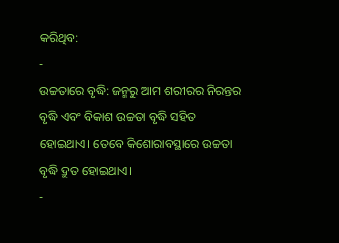କରିଥିବ:
-
ଉଚ୍ଚତାରେ ବୃଦ୍ଧି: ଜନ୍ମରୁ ଆମ ଶରୀରର ନିରନ୍ତର ବୃଦ୍ଧି ଏବଂ ବିକାଶ ଉଚ୍ଚତା ବୃଦ୍ଧି ସହିତ ହୋଇଥାଏ। ତେବେ କିଶୋରାବସ୍ଥାରେ ଉଚ୍ଚତା ବୃଦ୍ଧି ଦ୍ରୁତ ହୋଇଥାଏ।
-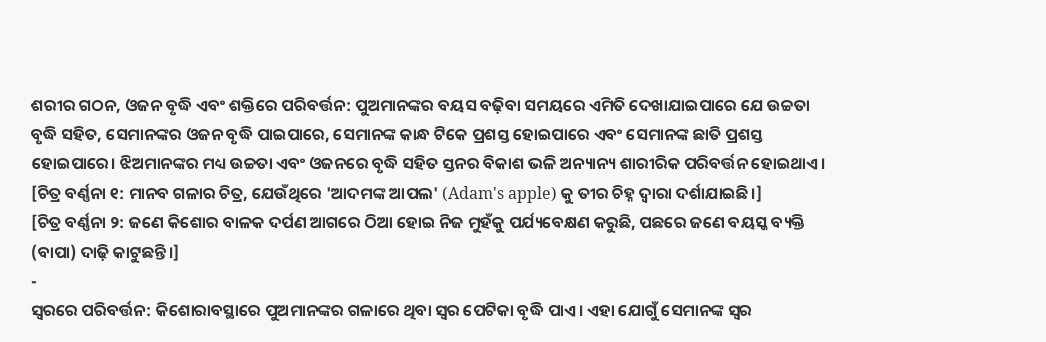ଶରୀର ଗଠନ, ଓଜନ ବୃଦ୍ଧି ଏବଂ ଶକ୍ତିରେ ପରିବର୍ତ୍ତନ: ପୁଅମାନଙ୍କର ବୟସ ବଢ଼ିବା ସମୟରେ ଏମିତି ଦେଖାଯାଇପାରେ ଯେ ଉଚ୍ଚତା ବୃଦ୍ଧି ସହିତ, ସେମାନଙ୍କର ଓଜନ ବୃଦ୍ଧି ପାଇପାରେ, ସେମାନଙ୍କ କାନ୍ଧ ଟିକେ ପ୍ରଶସ୍ତ ହୋଇପାରେ ଏବଂ ସେମାନଙ୍କ ଛାତି ପ୍ରଶସ୍ତ ହୋଇପାରେ। ଝିଅମାନଙ୍କର ମଧ୍ୟ ଉଚ୍ଚତା ଏବଂ ଓଜନରେ ବୃଦ୍ଧି ସହିତ ସ୍ତନର ବିକାଶ ଭଳି ଅନ୍ୟାନ୍ୟ ଶାରୀରିକ ପରିବର୍ତ୍ତନ ହୋଇଥାଏ।
[ଚିତ୍ର ବର୍ଣ୍ଣନା ୧: ମାନବ ଗଳାର ଚିତ୍ର, ଯେଉଁଥିରେ 'ଆଦମଙ୍କ ଆପଲ' (Adam's apple) କୁ ତୀର ଚିହ୍ନ ଦ୍ୱାରା ଦର୍ଶାଯାଇଛି।]
[ଚିତ୍ର ବର୍ଣ୍ଣନା ୨: ଜଣେ କିଶୋର ବାଳକ ଦର୍ପଣ ଆଗରେ ଠିଆ ହୋଇ ନିଜ ମୁହଁକୁ ପର୍ଯ୍ୟବେକ୍ଷଣ କରୁଛି, ପଛରେ ଜଣେ ବୟସ୍କ ବ୍ୟକ୍ତି (ବାପା) ଦାଢ଼ି କାଟୁଛନ୍ତି।]
-
ସ୍ଵରରେ ପରିବର୍ତ୍ତନ: କିଶୋରାବସ୍ଥାରେ ପୁଅମାନଙ୍କର ଗଳାରେ ଥିବା ସ୍ଵର ପେଟିକା ବୃଦ୍ଧି ପାଏ। ଏହା ଯୋଗୁଁ ସେମାନଙ୍କ ସ୍ଵର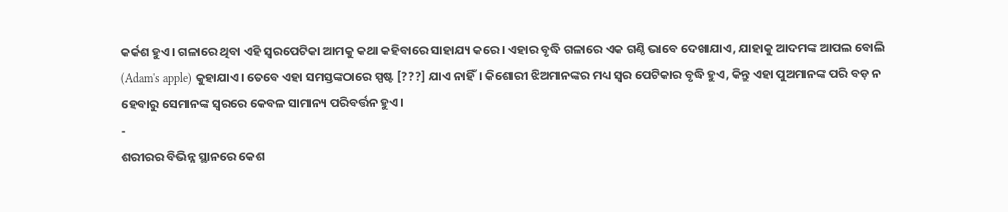କର୍କଶ ହୁଏ। ଗଳାରେ ଥିବା ଏହି ସ୍ଵରପେଟିକା ଆମକୁ କଥା କହିବାରେ ସାହାଯ୍ୟ କରେ। ଏହାର ବୃଦ୍ଧି ଗଳାରେ ଏକ ଗଣ୍ଠି ଭାବେ ଦେଖାଯାଏ, ଯାହାକୁ ଆଦମଙ୍କ ଆପଲ ବୋଲି (Adam's apple) କୁହାଯାଏ। ତେବେ ଏହା ସମସ୍ତଙ୍କଠାରେ ସ୍ପଷ୍ଟ [???] ଯାଏ ନାହିଁ। କିଶୋରୀ ଝିଅମାନଙ୍କର ମଧ୍ୟ ସ୍ଵର ପେଟିକାର ବୃଦ୍ଧି ହୁଏ, କିନ୍ତୁ ଏହା ପୁଅମାନଙ୍କ ପରି ବଡ଼ ନ ହେବାରୁ ସେମାନଙ୍କ ସ୍ଵରରେ କେବଳ ସାମାନ୍ୟ ପରିବର୍ତ୍ତନ ହୁଏ।
-
ଶରୀରର ବିଭିନ୍ନ ସ୍ଥାନରେ କେଶ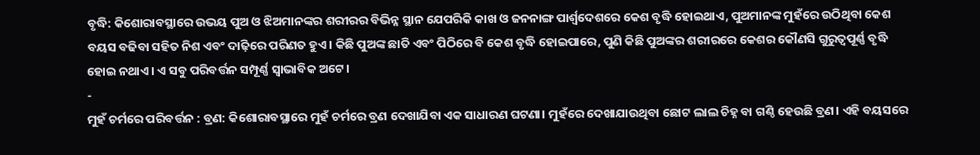ବୃଦ୍ଧି: କିଶୋରାବସ୍ଥାରେ ଉଭୟ ପୁଅ ଓ ଝିଅମାନଙ୍କର ଶରୀରର ବିଭିନ୍ନ ସ୍ଥାନ ଯେପରିକି କାଖ ଓ ଜନନାଙ୍ଗ ପାର୍ଶ୍ଵଦେଶରେ କେଶ ବୃଦ୍ଧି ହୋଇଥାଏ, ପୁଅମାନଙ୍କ ମୁହଁରେ ଉଠିଥିବା କେଶ ବୟସ ବଢିବା ସହିତ ନିଶ ଏବଂ ଦାଢ଼ିରେ ପରିଣତ ହୁଏ। କିଛି ପୁଅଙ୍କ ଛାତି ଏବଂ ପିଠିରେ ବି କେଶ ବୃଦ୍ଧି ହୋଇପାରେ, ପୁଣି କିଛି ପୁଅଙ୍କର ଶରୀରରେ କେଶର କୌଣସି ଗୁରୁତ୍ୱପୂର୍ଣ୍ଣ ବୃଦ୍ଧି ହୋଇ ନଥାଏ। ଏ ସବୁ ପରିବର୍ତ୍ତନ ସମ୍ପୂର୍ଣ୍ଣ ସ୍ଵାଭାବିକ ଅଟେ।
-
ମୁହଁ ଚର୍ମରେ ପରିବର୍ତ୍ତନ : ବ୍ରଣ: କିଶୋରାବସ୍ଥାରେ ମୁହଁ ଚର୍ମରେ ବ୍ରଣ ଦେଖାଯିବା ଏକ ସାଧାରଣ ଘଟଣା। ମୁହଁରେ ଦେଖାଯାଉଥିବା ଛୋଟ ଲାଲ ଚିହ୍ନ ବା ଗଣ୍ଠି ହେଉଛି ବ୍ରଣ। ଏହି ବୟସରେ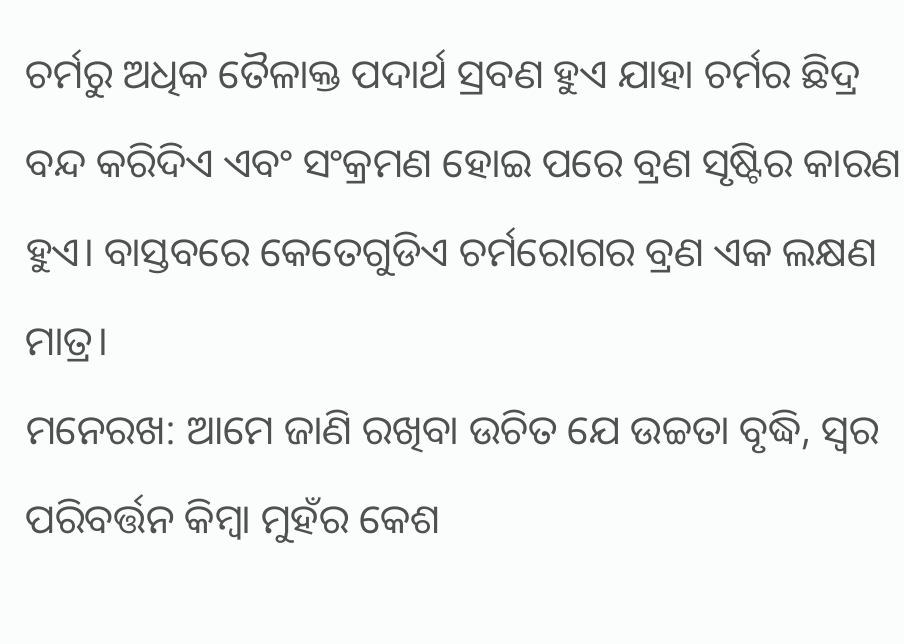ଚର୍ମରୁ ଅଧିକ ତୈଳାକ୍ତ ପଦାର୍ଥ ସ୍ରବଣ ହୁଏ ଯାହା ଚର୍ମର ଛିଦ୍ର ବନ୍ଦ କରିଦିଏ ଏବଂ ସଂକ୍ରମଣ ହୋଇ ପରେ ବ୍ରଣ ସୃଷ୍ଟିର କାରଣ ହୁଏ। ବାସ୍ତବରେ କେତେଗୁଡିଏ ଚର୍ମରୋଗର ବ୍ରଣ ଏକ ଲକ୍ଷଣ ମାତ୍ର।
ମନେରଖ: ଆମେ ଜାଣି ରଖିବା ଉଚିତ ଯେ ଉଚ୍ଚତା ବୃଦ୍ଧି, ସ୍ଵର ପରିବର୍ତ୍ତନ କିମ୍ବା ମୁହଁର କେଶ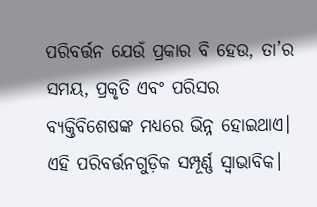ପରିବର୍ତ୍ତନ ଯେଉଁ ପ୍ରକାର ବି ହେଉ, ତା’ର ସମୟ, ପ୍ରକୃତି ଏବଂ ପରିସର ବ୍ୟକ୍ତିବିଶେଷଙ୍କ ମଧ୍ୟରେ ଭିନ୍ନ ହୋଇଥାଏ। ଏହି ପରିବର୍ତ୍ତନଗୁଡ଼ିକ ସମ୍ପୂର୍ଣ୍ଣ ସ୍ଵାଭାବିକ।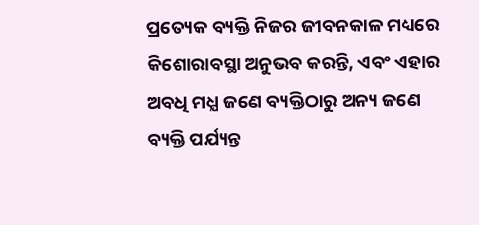ପ୍ରତ୍ୟେକ ବ୍ୟକ୍ତି ନିଜର ଜୀବନକାଳ ମଧ୍ୟରେ କିଶୋରାବସ୍ଥା ଅନୁଭବ କରନ୍ତି, ଏବଂ ଏହାର ଅବଧି ମଧ୍ଯ ଜଣେ ବ୍ୟକ୍ତିଠାରୁ ଅନ୍ୟ ଜଣେ ବ୍ୟକ୍ତି ପର୍ଯ୍ୟନ୍ତ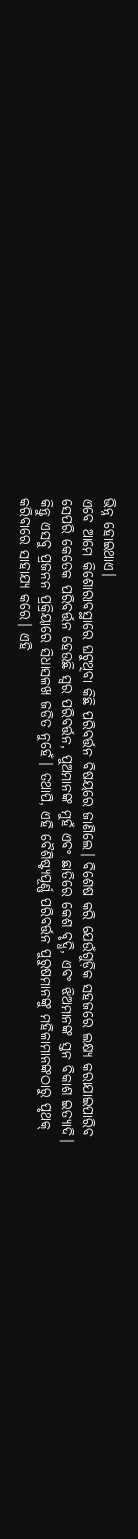ଭିନ୍ନ ହୋଇଥାଏ।
ଏବେ ଆମେ କିଶୋରାବସ୍ଥାରେ ଘଟୁଥିବା କିଛି ପରିବର୍ତ୍ତନ ବିଷୟରେ ଜାଣିଲେ। ବିଶେଷ କରି ଯେଉଁଗୁଡ଼ିକ ସହଜରେ ଲକ୍ଷ୍ୟ କରାଯାଇପାରିବ ସେପରି କେତେକ ପରିବର୍ତ୍ତନ ହେଉଛି ସ୍ଵର ପରିବର୍ତ୍ତନ, ପୁଅମାନଙ୍କ ମୁହଁ ଏବଂ ଛାତିରେ କେଶ ବୃଦ୍ଧି, ଏବଂ ଝିଅମାନଙ୍କ ସ୍ତନ ବିକାଶ ଇତ୍ୟାଦି। କିନ୍ତୁ ଏସବୁ ପ୍ରଜନନ ପ୍ରକ୍ରିୟାରେ ସିଧାସଳଖ ଜଡିତ ନୁହେଁ। ତଥାପି, ଏହି ବୈଶିଷ୍ଟ୍ୟପୂର୍ଣ୍ଣ ପରିବର୍ତ୍ତନ ପୁରୁଷମାନଙ୍କୁ ମହିଳାମାନଙ୍କଠାରୁ ପୃଥକ୍ କରିବାରେ ସାହାଯ୍ୟ କରେ। ଏହି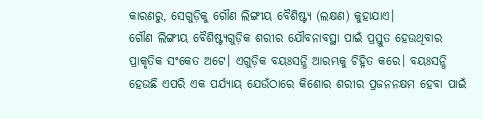କାରଣରୁ, ସେଗୁଡ଼ିକୁ ଗୌଣ ଲିଙ୍ଗୀୟ ବୈଶିଷ୍ଟ୍ୟ (ଲକ୍ଷଣ) କୁହାଯାଏ।
ଗୌଣ ଲିଙ୍ଗୀୟ ବୈଶିଷ୍ଟ୍ୟଗୁଡ଼ିକ ଶରୀର ଯୌବନାବସ୍ଥା ପାଇଁ ପ୍ରସ୍ତୁତ ହେଉଥିବାର ପ୍ରାକୃତିକ ସଂକେତ ଅଟେ। ଏଗୁଡ଼ିକ ବୟଃସନ୍ଧି ଆରମ୍ଭକୁ ଚିହ୍ନିତ କରେ। ବୟଃସନ୍ଧି ହେଉଛି ଏପରି ଏକ ପର୍ଯ୍ୟାୟ ଯେଉଁଠାରେ କିଶୋର ଶରୀର ପ୍ରଜନନକ୍ଷମ ହେବା ପାଇଁ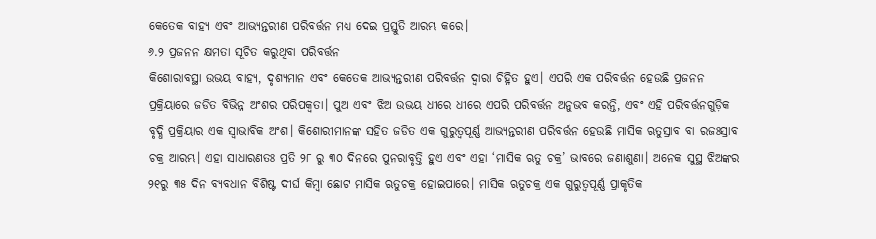କେତେକ ବାହ୍ୟ ଏବଂ ଆଭ୍ୟନ୍ତରୀଣ ପରିବର୍ତ୍ତନ ମଧ୍ୟ ଦେଇ ପ୍ରସ୍ତୁତି ଆରମ୍ଭ କରେ।
୬.୨ ପ୍ରଜନନ କ୍ଷମତା ସୂଚିତ କରୁଥିବା ପରିବର୍ତ୍ତନ
କିଶୋରାବସ୍ଥା ଉଭୟ ବାହ୍ୟ, ଦୃଶ୍ୟମାନ ଏବଂ କେତେକ ଆଭ୍ୟନ୍ତରୀଣ ପରିବର୍ତ୍ତନ ଦ୍ଵାରା ଚିହ୍ନିତ ହୁଏ। ଏପରି ଏକ ପରିବର୍ତ୍ତନ ହେଉଛି ପ୍ରଜନନ ପ୍ରକ୍ରିୟାରେ ଜଡିତ ବିଭିନ୍ନ ଅଂଶର ପରିପକ୍ଵତା। ପୁଅ ଏବଂ ଝିଅ ଉଭୟ ଧୀରେ ଧୀରେ ଏପରି ପରିବର୍ତ୍ତନ ଅନୁଭବ କରନ୍ତି, ଏବଂ ଏହି ପରିବର୍ତ୍ତନଗୁଡ଼ିକ ବୃଦ୍ଧି ପ୍ରକ୍ରିୟାର ଏକ ସ୍ଵାଭାବିକ ଅଂଶ। କିଶୋରୀମାନଙ୍କ ସହିତ ଜଡିତ ଏକ ଗୁରୁତ୍ୱପୂର୍ଣ୍ଣ ଆଭ୍ୟନ୍ତରୀଣ ପରିବର୍ତ୍ତନ ହେଉଛି ମାସିକ ଋତୁସ୍ରାବ ବା ରଜଃସ୍ରାବ ଚକ୍ର ଆରମ୍ଭ। ଏହା ସାଧାରଣତଃ ପ୍ରତି ୨୮ ରୁ ୩୦ ଦିନରେ ପୁନରାବୃତ୍ତି ହୁଏ ଏବଂ ଏହା ‘ମାସିକ ଋତୁ ଚକ୍ର’ ଭାବରେ ଜଣାଶୁଣା। ଅନେକ ସୁସ୍ଥ ଝିଅଙ୍କର ୨୧ରୁ ୩୫ ଦିନ ବ୍ୟବଧାନ ବିଶିଷ୍ଟ ଦୀର୍ଘ କିମ୍ବା ଛୋଟ ମାସିକ ଋତୁଚକ୍ର ହୋଇପାରେ। ମାସିକ ଋତୁଚକ୍ର ଏକ ଗୁରୁତ୍ଵପୂର୍ଣ୍ଣ ପ୍ରାକୃତିକ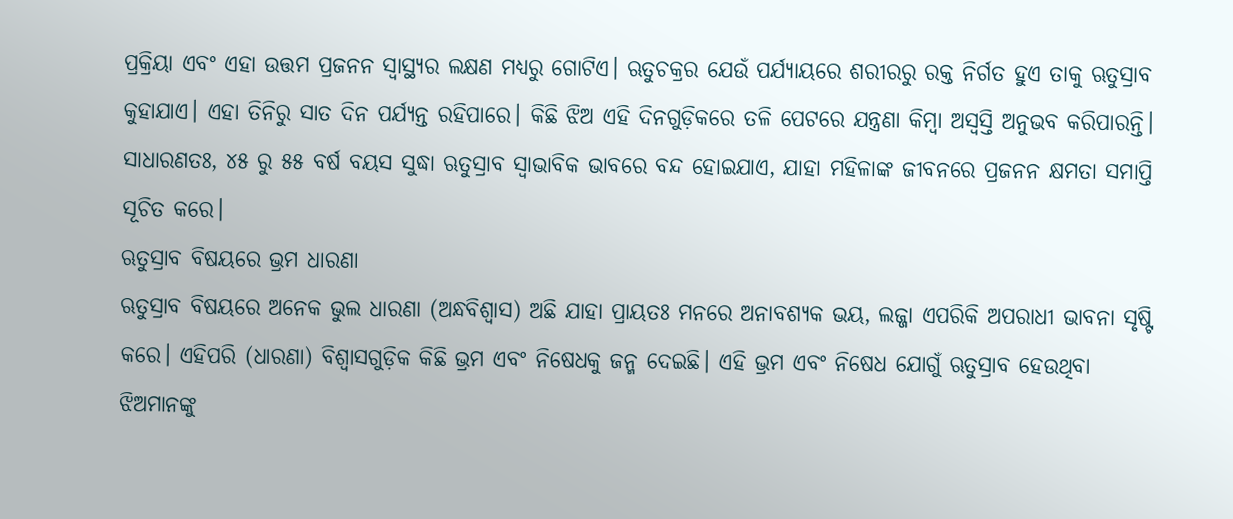ପ୍ରକ୍ରିୟା ଏବଂ ଏହା ଉତ୍ତମ ପ୍ରଜନନ ସ୍ୱାସ୍ଥ୍ୟର ଲକ୍ଷଣ ମଧ୍ୟରୁ ଗୋଟିଏ। ଋତୁଚକ୍ରର ଯେଉଁ ପର୍ଯ୍ୟାୟରେ ଶରୀରରୁ ରକ୍ତ ନିର୍ଗତ ହୁଏ ତାକୁ ଋତୁସ୍ରାବ କୁହାଯାଏ। ଏହା ତିନିରୁ ସାତ ଦିନ ପର୍ଯ୍ୟନ୍ତ ରହିପାରେ। କିଛି ଝିଅ ଏହି ଦିନଗୁଡ଼ିକରେ ତଳି ପେଟରେ ଯନ୍ତ୍ରଣା କିମ୍ବା ଅସ୍ଵସ୍ତି ଅନୁଭବ କରିପାରନ୍ତି। ସାଧାରଣତଃ, ୪୫ ରୁ ୫୫ ବର୍ଷ ବୟସ ସୁଦ୍ଧା ଋତୁସ୍ରାବ ସ୍ଵାଭାବିକ ଭାବରେ ବନ୍ଦ ହୋଇଯାଏ, ଯାହା ମହିଳାଙ୍କ ଜୀବନରେ ପ୍ରଜନନ କ୍ଷମତା ସମାପ୍ତି ସୂଚିତ କରେ।
ଋତୁସ୍ରାବ ବିଷୟରେ ଭ୍ରମ ଧାରଣା
ଋତୁସ୍ରାବ ବିଷୟରେ ଅନେକ ଭୁଲ ଧାରଣା (ଅନ୍ଧବିଶ୍ଵାସ) ଅଛି ଯାହା ପ୍ରାୟତଃ ମନରେ ଅନାବଶ୍ୟକ ଭୟ, ଲଜ୍ଜା ଏପରିକି ଅପରାଧୀ ଭାବନା ସୃଷ୍ଟି କରେ। ଏହିପରି (ଧାରଣା) ବିଶ୍ବାସଗୁଡ଼ିକ କିଛି ଭ୍ରମ ଏବଂ ନିଷେଧକୁ ଜନ୍ମ ଦେଇଛି। ଏହି ଭ୍ରମ ଏବଂ ନିଷେଧ ଯୋଗୁଁ ଋତୁସ୍ରାବ ହେଉଥିବା ଝିଅମାନଙ୍କୁ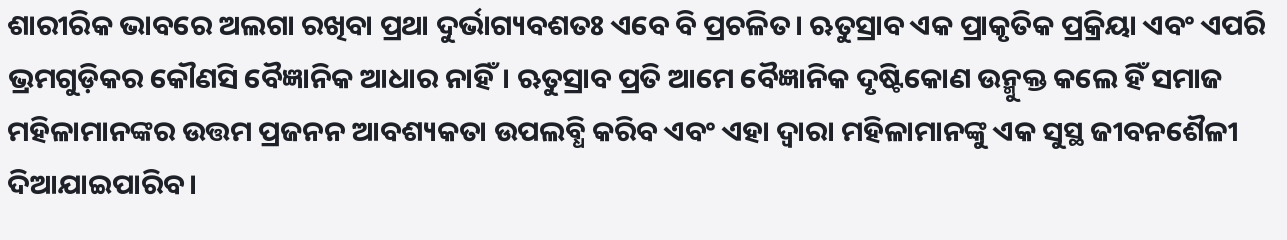ଶାରୀରିକ ଭାବରେ ଅଲଗା ରଖିବା ପ୍ରଥା ଦୁର୍ଭାଗ୍ୟବଶତଃ ଏବେ ବି ପ୍ରଚଳିତ। ଋତୁସ୍ରାବ ଏକ ପ୍ରାକୃତିକ ପ୍ରକ୍ରିୟା ଏବଂ ଏପରି ଭ୍ରମଗୁଡ଼ିକର କୌଣସି ବୈଜ୍ଞାନିକ ଆଧାର ନାହିଁ। ଋତୁସ୍ରାବ ପ୍ରତି ଆମେ ବୈଜ୍ଞାନିକ ଦୃଷ୍ଟିକୋଣ ଉନ୍ମୁକ୍ତ କଲେ ହିଁ ସମାଜ ମହିଳାମାନଙ୍କର ଉତ୍ତମ ପ୍ରଜନନ ଆବଶ୍ୟକତା ଉପଲବ୍ଧି କରିବ ଏବଂ ଏହା ଦ୍ଵାରା ମହିଳାମାନଙ୍କୁ ଏକ ସୁସ୍ଥ ଜୀବନଶୈଳୀ ଦିଆଯାଇପାରିବ।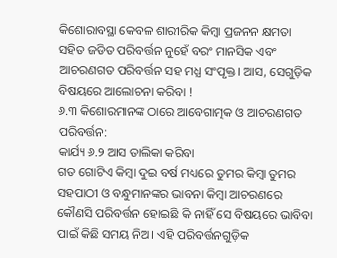କିଶୋରାବସ୍ଥା କେବଳ ଶାରୀରିକ କିମ୍ବା ପ୍ରଜନନ କ୍ଷମତା ସହିତ ଜଡିତ ପରିବର୍ତ୍ତନ ନୁହେଁ ବରଂ ମାନସିକ ଏବଂ ଆଚରଣଗତ ପରିବର୍ତ୍ତନ ସହ ମଧ୍ଯ ସଂପୃକ୍ତ। ଆସ, ସେଗୁଡ଼ିକ ବିଷୟରେ ଆଲୋଚନା କରିବା !
୬.୩ କିଶୋରମାନଙ୍କ ଠାରେ ଆବେଗାତ୍ମକ ଓ ଆଚରଣଗତ ପରିବର୍ତ୍ତନ:
କାର୍ଯ୍ୟ ୬.୨ ଆସ ତାଲିକା କରିବା
ଗତ ଗୋଟିଏ କିମ୍ବା ଦୁଇ ବର୍ଷ ମଧ୍ୟରେ ତୁମର କିମ୍ବା ତୁମର ସହପାଠୀ ଓ ବନ୍ଧୁମାନଙ୍କର ଭାବନା କିମ୍ବା ଆଚରଣରେ କୌଣସି ପରିବର୍ତ୍ତନ ହୋଇଛି କି ନାହିଁ ସେ ବିଷୟରେ ଭାବିବା ପାଇଁ କିଛି ସମୟ ନିଅ। ଏହି ପରିବର୍ତ୍ତନଗୁଡ଼ିକ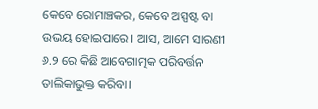କେବେ ରୋମାଞ୍ଚକର, କେବେ ଅସ୍ପଷ୍ଟ ବା ଉଭୟ ହୋଇପାରେ। ଆସ, ଆମେ ସାରଣୀ ୬.୨ ରେ କିଛି ଆବେଗାତ୍ମକ ପରିବର୍ତ୍ତନ ତାଲିକାଭୁକ୍ତ କରିବା।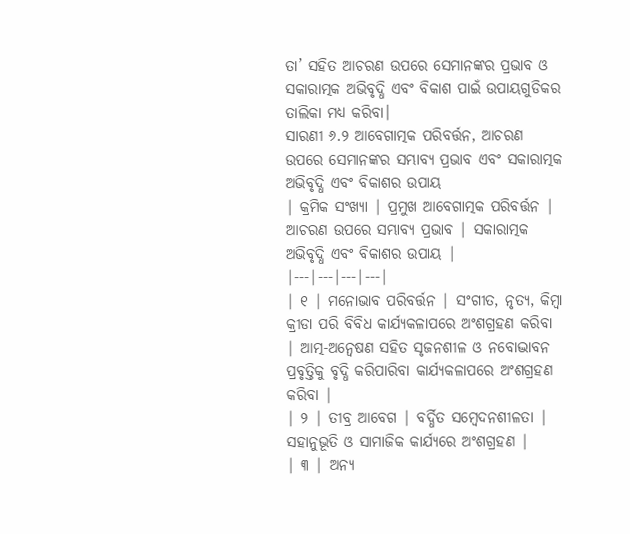ତା’ ସହିତ ଆଚରଣ ଉପରେ ସେମାନଙ୍କର ପ୍ରଭାବ ଓ ସକାରାତ୍ମକ ଅଭିବୃଦ୍ଧି ଏବଂ ବିକାଶ ପାଇଁ ଉପାୟଗୁଡିକର ତାଲିକା ମଧ୍ଯ କରିବା।
ସାରଣୀ ୬.୨ ଆବେଗାତ୍ମକ ପରିବର୍ତ୍ତନ, ଆଚରଣ ଉପରେ ସେମାନଙ୍କର ସମ୍ଭାବ୍ୟ ପ୍ରଭାବ ଏବଂ ସକାରାତ୍ମକ ଅଭିବୃଦ୍ଧି ଏବଂ ବିକାଶର ଉପାୟ
| କ୍ରମିକ ସଂଖ୍ୟା | ପ୍ରମୁଖ ଆବେଗାତ୍ମକ ପରିବର୍ତ୍ତନ | ଆଚରଣ ଉପରେ ସମ୍ଭାବ୍ୟ ପ୍ରଭାବ | ସକାରାତ୍ମକ ଅଭିବୃଦ୍ଧି ଏବଂ ବିକାଶର ଉପାୟ |
|---|---|---|---|
| ୧ | ମନୋଭାବ ପରିବର୍ତ୍ତନ | ସଂଗୀତ, ନୃତ୍ୟ, କିମ୍ବା କ୍ରୀଡା ପରି ବିବିଧ କାର୍ଯ୍ୟକଳାପରେ ଅଂଶଗ୍ରହଣ କରିବା | ଆତ୍ମ-ଅନ୍ଵେଷଣ ସହିତ ସୃଜନଶୀଳ ଓ ନବୋଦ୍ଭାବନ ପ୍ରବୃତ୍ତିକୁ ବୃଦ୍ଧି କରିପାରିବା କାର୍ଯ୍ୟକଳାପରେ ଅଂଶଗ୍ରହଣ କରିବା |
| ୨ | ତୀବ୍ର ଆବେଗ | ବର୍ଦ୍ଧିତ ସମ୍ବେଦନଶୀଳତା | ସହାନୁଭୂତି ଓ ସାମାଜିକ କାର୍ଯ୍ୟରେ ଅଂଶଗ୍ରହଣ |
| ୩ | ଅନ୍ୟ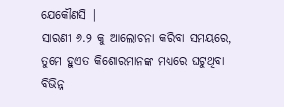ଯେକୌଣସି |
ସାରଣୀ ୬.୨ କୁ ଆଲୋଚନା କରିବା ସମୟରେ, ତୁମେ ହୁଏତ କିଶୋରମାନଙ୍କ ମଧ୍ୟରେ ଘଟୁଥିବା ବିଭିନ୍ନ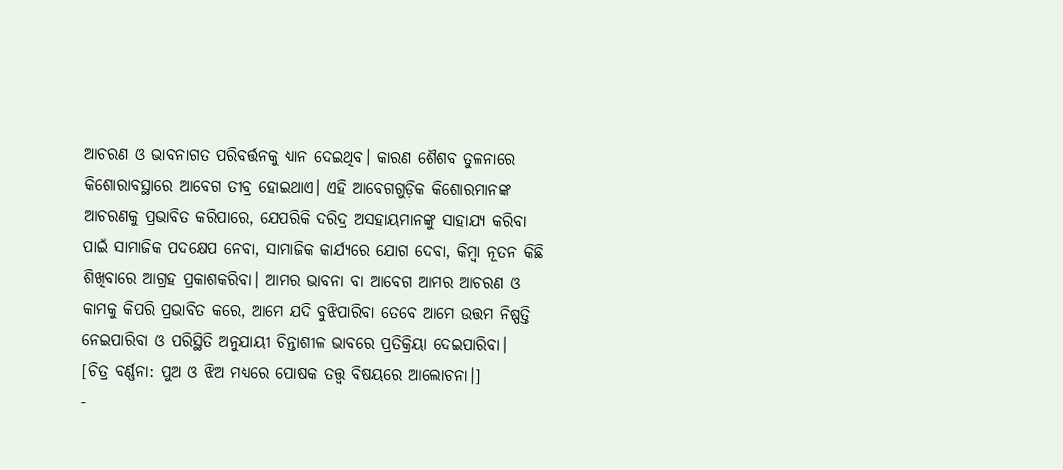ଆଚରଣ ଓ ଭାବନାଗତ ପରିବର୍ତ୍ତନକୁ ଧ୍ୟାନ ଦେଇଥିବ। କାରଣ ଶୈଶବ ତୁଳନାରେ କିଶୋରାବସ୍ଥାରେ ଆବେଗ ତୀବ୍ର ହୋଇଥାଏ। ଏହି ଆବେଗଗୁଡ଼ିକ କିଶୋରମାନଙ୍କ ଆଚରଣକୁ ପ୍ରଭାବିତ କରିପାରେ, ଯେପରିକି ଦରିଦ୍ର ଅସହାୟମାନଙ୍କୁ ସାହାଯ୍ୟ କରିବା ପାଇଁ ସାମାଜିକ ପଦକ୍ଷେପ ନେବା, ସାମାଜିକ କାର୍ଯ୍ୟରେ ଯୋଗ ଦେବା, କିମ୍ବା ନୂତନ କିଛି ଶିଖିବାରେ ଆଗ୍ରହ ପ୍ରକାଶକରିବା। ଆମର ଭାବନା ବା ଆବେଗ ଆମର ଆଚରଣ ଓ କାମକୁ କିପରି ପ୍ରଭାବିତ କରେ, ଆମେ ଯଦି ବୁଝିପାରିବା ତେବେ ଆମେ ଉତ୍ତମ ନିଷ୍ପତ୍ତି ନେଇପାରିବା ଓ ପରିସ୍ଥିତି ଅନୁଯାୟୀ ଚିନ୍ତାଶୀଳ ଭାବରେ ପ୍ରତିକ୍ରିୟା ଦେଇପାରିବା।
[ଚିତ୍ର ବର୍ଣ୍ଣନା: ପୁଅ ଓ ଝିଅ ମଧ୍ୟରେ ପୋଷକ ତତ୍ତ୍ଵ ବିଷୟରେ ଆଲୋଚନା।]
-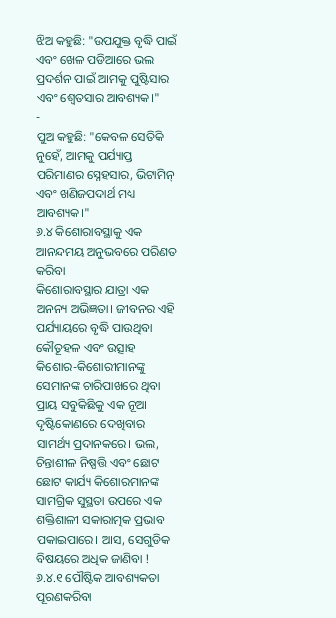ଝିଅ କହୁଛି: "ଉପଯୁକ୍ତ ବୃଦ୍ଧି ପାଇଁ ଏବଂ ଖେଳ ପଡିଆରେ ଭଲ ପ୍ରଦର୍ଶନ ପାଇଁ ଆମକୁ ପୁଷ୍ଟିସାର ଏବଂ ଶ୍ଵେତସାର ଆବଶ୍ୟକ।"
-
ପୁଅ କହୁଛି: "କେବଳ ସେତିକି ନୁହେଁ, ଆମକୁ ପର୍ଯ୍ୟାପ୍ତ ପରିମାଣର ସ୍ନେହସାର, ଭିଟାମିନ୍ ଏବଂ ଖଣିଜପଦାର୍ଥ ମଧ୍ୟ ଆବଶ୍ୟକ।"
୬.୪ କିଶୋରାବସ୍ଥାକୁ ଏକ ଆନନ୍ଦମୟ ଅନୁଭବରେ ପରିଣତ କରିବା
କିଶୋରାବସ୍ଥାର ଯାତ୍ରା ଏକ ଅନନ୍ୟ ଅଭିଜ୍ଞତା। ଜୀବନର ଏହି ପର୍ଯ୍ୟାୟରେ ବୃଦ୍ଧି ପାଉଥିବା କୌତୂହଳ ଏବଂ ଉତ୍ସାହ କିଶୋର-କିଶୋରୀମାନଙ୍କୁ ସେମାନଙ୍କ ଚାରିପାଖରେ ଥିବା ପ୍ରାୟ ସବୁକିଛିକୁ ଏକ ନୂଆ ଦୃଷ୍ଟିକୋଣରେ ଦେଖିବାର ସାମର୍ଥ୍ୟ ପ୍ରଦାନକରେ। ଭଲ, ଚିନ୍ତାଶୀଳ ନିଷ୍ପତ୍ତି ଏବଂ ଛୋଟ ଛୋଟ କାର୍ଯ୍ୟ କିଶୋରମାନଙ୍କ ସାମଗ୍ରିକ ସୁସ୍ଥତା ଉପରେ ଏକ ଶକ୍ତିଶାଳୀ ସକାରାତ୍ମକ ପ୍ରଭାବ ପକାଇପାରେ। ଆସ, ସେଗୁଡିକ ବିଷୟରେ ଅଧିକ ଜାଣିବା !
୬.୪.୧ ପୌଷ୍ଟିକ ଆବଶ୍ୟକତା ପୂରଣକରିବା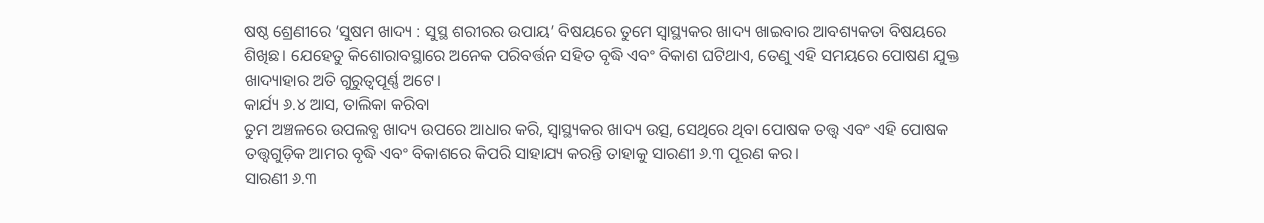ଷଷ୍ଠ ଶ୍ରେଣୀରେ ‘ସୁଷମ ଖାଦ୍ୟ : ସୁସ୍ଥ ଶରୀରର ଉପାୟ’ ବିଷୟରେ ତୁମେ ସ୍ଵାସ୍ଥ୍ୟକର ଖାଦ୍ୟ ଖାଇବାର ଆବଶ୍ୟକତା ବିଷୟରେ ଶିଖିଛ। ଯେହେତୁ କିଶୋରାବସ୍ଥାରେ ଅନେକ ପରିବର୍ତ୍ତନ ସହିତ ବୃଦ୍ଧି ଏବଂ ବିକାଶ ଘଟିଥାଏ, ତେଣୁ ଏହି ସମୟରେ ପୋଷଣ ଯୁକ୍ତ ଖାଦ୍ୟାହାର ଅତି ଗୁରୁତ୍ଵପୂର୍ଣ୍ଣ ଅଟେ।
କାର୍ଯ୍ୟ ୬.୪ ଆସ, ତାଲିକା କରିବା
ତୁମ ଅଞ୍ଚଳରେ ଉପଲବ୍ଧ ଖାଦ୍ୟ ଉପରେ ଆଧାର କରି, ସ୍ଵାସ୍ଥ୍ୟକର ଖାଦ୍ୟ ଉତ୍ସ, ସେଥିରେ ଥିବା ପୋଷକ ତତ୍ତ୍ଵ ଏବଂ ଏହି ପୋଷକ ତତ୍ତ୍ଵଗୁଡ଼ିକ ଆମର ବୃଦ୍ଧି ଏବଂ ବିକାଶରେ କିପରି ସାହାଯ୍ୟ କରନ୍ତି ତାହାକୁ ସାରଣୀ ୬.୩ ପୂରଣ କର।
ସାରଣୀ ୬.୩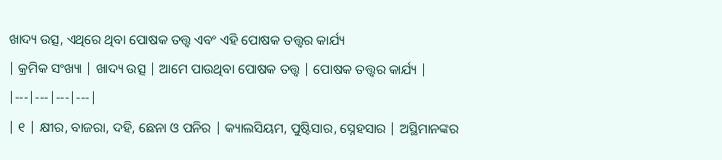ଖାଦ୍ୟ ଉତ୍ସ, ଏଥିରେ ଥିବା ପୋଷକ ତତ୍ତ୍ବ ଏବଂ ଏହି ପୋଷକ ତତ୍ତ୍ବର କାର୍ଯ୍ୟ
| କ୍ରମିକ ସଂଖ୍ୟା | ଖାଦ୍ୟ ଉତ୍ସ | ଆମେ ପାଉଥିବା ପୋଷକ ତତ୍ତ୍ବ | ପୋଷକ ତତ୍ତ୍ବର କାର୍ଯ୍ୟ |
|---|---|---|---|
| ୧ | କ୍ଷୀର, ବାଜରା, ଦହି, ଛେନା ଓ ପନିର | କ୍ୟାଲସିୟମ, ପୁଷ୍ଟିସାର, ସ୍ନେହସାର | ଅସ୍ଥିମାନଙ୍କର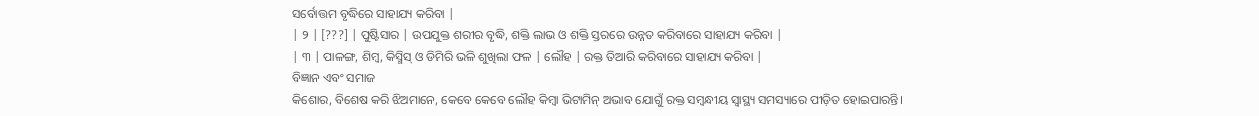ସର୍ବୋତ୍ତମ ବୃଦ୍ଧିରେ ସାହାଯ୍ୟ କରିବା |
| ୨ | [???] | ପୁଷ୍ଟିସାର | ଉପଯୁକ୍ତ ଶରୀର ବୃଦ୍ଧି, ଶକ୍ତି ଲାଭ ଓ ଶକ୍ତି ସ୍ତରରେ ଉନ୍ନତ କରିବାରେ ସାହାଯ୍ୟ କରିବା |
| ୩ | ପାଳଙ୍ଗ, ଶିମ୍ବ, କିସ୍ମିସ୍ ଓ ଡିମିରି ଭଳି ଶୁଖିଲା ଫଳ | ଲୌହ | ରକ୍ତ ତିଆରି କରିବାରେ ସାହାଯ୍ୟ କରିବା |
ବିଜ୍ଞାନ ଏବଂ ସମାଜ
କିଶୋର, ବିଶେଷ କରି ଝିଅମାନେ, କେବେ କେବେ ଲୌହ କିମ୍ବା ଭିଟାମିନ୍ ଅଭାବ ଯୋଗୁଁ ରକ୍ତ ସମ୍ବନ୍ଧୀୟ ସ୍ୱାସ୍ଥ୍ୟ ସମସ୍ୟାରେ ପୀଡ଼ିତ ହୋଇପାରନ୍ତି।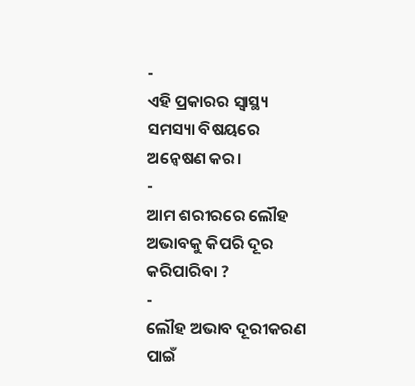-
ଏହି ପ୍ରକାରର ସ୍ବାସ୍ଥ୍ୟ ସମସ୍ୟା ବିଷୟରେ ଅନ୍ଵେଷଣ କର।
-
ଆମ ଶରୀରରେ ଲୌହ ଅଭାବକୁ କିପରି ଦୂର କରିପାରିବା ?
-
ଲୌହ ଅଭାବ ଦୂରୀକରଣ ପାଇଁ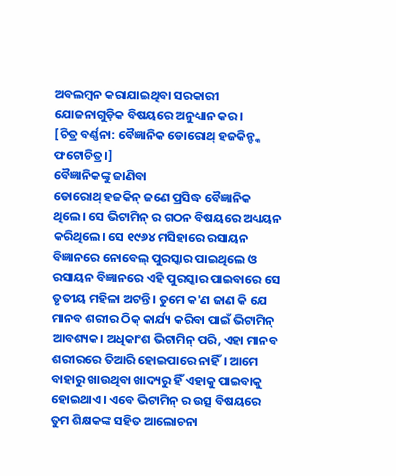ଅବଲମ୍ବନ କରାଯାଇଥିବା ସରକାରୀ ଯୋଜନାଗୁଡ଼ିକ ବିଷୟରେ ଅନୁଧ୍ୟାନ କର।
[ଚିତ୍ର ବର୍ଣ୍ଣନା: ବୈଜ୍ଞାନିକ ଡୋରୋଥ୍ ହଜକିନ୍ଙ୍କ ଫଟୋଚିତ୍ର।]
ବୈଜ୍ଞାନିକଙ୍କୁ ଜାଣିବା
ଡୋରୋଥ୍ ହଜକିନ୍ ଜଣେ ପ୍ରସିଦ୍ଧ ବୈଜ୍ଞାନିକ ଥିଲେ। ସେ ଭିଟାମିନ୍ ର ଗଠନ ବିଷୟରେ ଅଧ୍ୟୟନ କରିଥିଲେ। ସେ ୧୯୬୪ ମସିହାରେ ରସାୟନ ବିଜ୍ଞାନରେ ନୋବେଲ୍ ପୁରସ୍କାର ପାଇଥିଲେ ଓ ରସାୟନ ବିଜ୍ଞାନରେ ଏହି ପୁରସ୍କାର ପାଇବାରେ ସେ ତୃତୀୟ ମହିଳା ଅଟନ୍ତି। ତୁମେ କ'ଣ ଜାଣ କି ଯେ ମାନବ ଶରୀର ଠିକ୍ କାର୍ଯ୍ୟ କରିବା ପାଇଁ ଭିଟାମିନ୍ ଆବଶ୍ୟକ। ଅଧିକାଂଶ ଭିଟାମିନ୍ ପରି, ଏହା ମାନବ ଶରୀରରେ ତିଆରି ହୋଇପାରେ ନାହିଁ। ଆମେ ବାହାରୁ ଖାଉଥିବା ଖାଦ୍ୟରୁ ହିଁ ଏହାକୁ ପାଇବାକୁ ହୋଇଥାଏ। ଏବେ ଭିଟାମିନ୍ ର ଉତ୍ସ ବିଷୟରେ ତୁମ ଶିକ୍ଷକଙ୍କ ସହିତ ଆଲୋଚନା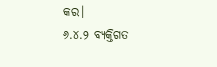କର।
୬.୪.୨ ବ୍ୟକ୍ତିଗତ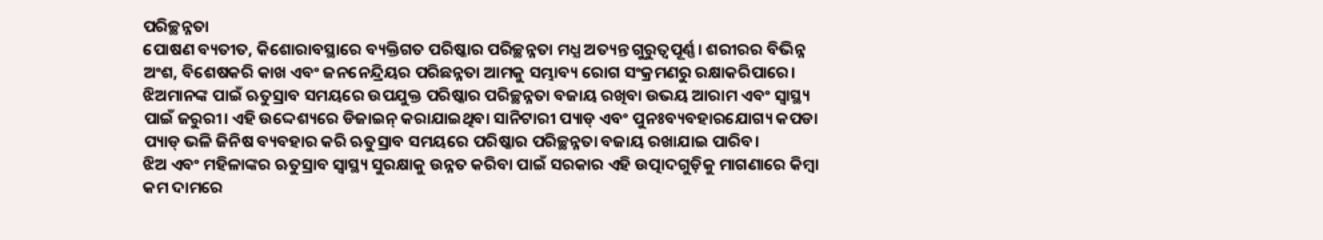ପରିଚ୍ଛନ୍ନତା
ପୋଷଣ ବ୍ୟତୀତ, କିଶୋରାବସ୍ଥାରେ ବ୍ୟକ୍ତିଗତ ପରିଷ୍କାର ପରିଚ୍ଛନ୍ନତା ମଧ୍ଯ ଅତ୍ୟନ୍ତ ଗୁରୁତ୍ଵପୂର୍ଣ୍ଣ। ଶରୀରର ବିଭିନ୍ନ ଅଂଶ, ବିଶେଷକରି କାଖ ଏବଂ ଜନନେନ୍ଦ୍ରିୟର ପରିଛନ୍ନତା ଆମକୁ ସମ୍ଭାବ୍ୟ ରୋଗ ସଂକ୍ରମଣରୁ ରକ୍ଷାକରିପାରେ।
ଝିଅମାନଙ୍କ ପାଇଁ ଋତୁସ୍ରାବ ସମୟରେ ଉପଯୁକ୍ତ ପରିଷ୍କାର ପରିଚ୍ଛନ୍ନତା ବଜାୟ ରଖିବା ଉଭୟ ଆରାମ ଏବଂ ସ୍ଵାସ୍ଥ୍ୟ ପାଇଁ ଜରୁରୀ। ଏହି ଉଦ୍ଦେଶ୍ୟରେ ଡିଜାଇନ୍ କରାଯାଇଥିବା ସାନିଟାରୀ ପ୍ୟାଡ୍ ଏବଂ ପୁନଃବ୍ୟବହାରଯୋଗ୍ୟ କପଡା ପ୍ୟାଡ୍ ଭଳି ଜିନିଷ ବ୍ୟବହାର କରି ଋତୁସ୍ରାବ ସମୟରେ ପରିଷ୍କାର ପରିଚ୍ଛନ୍ନତା ବଜାୟ ରଖାଯାଇ ପାରିବ।
ଝିଅ ଏବଂ ମହିଳାଙ୍କର ଋତୁସ୍ରାବ ସ୍ୱାସ୍ଥ୍ୟ ସୁରକ୍ଷାକୁ ଉନ୍ନତ କରିବା ପାଇଁ ସରକାର ଏହି ଉତ୍ପାଦଗୁଡ଼ିକୁ ମାଗଣାରେ କିମ୍ବା କମ ଦାମରେ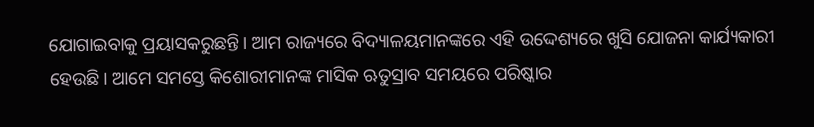ଯୋଗାଇବାକୁ ପ୍ରୟାସକରୁଛନ୍ତି। ଆମ ରାଜ୍ୟରେ ବିଦ୍ୟାଳୟମାନଙ୍କରେ ଏହି ଉଦ୍ଦେଶ୍ୟରେ ଖୁସି ଯୋଜନା କାର୍ଯ୍ୟକାରୀ ହେଉଛି। ଆମେ ସମସ୍ତେ କିଶୋରୀମାନଙ୍କ ମାସିକ ଋତୁସ୍ରାବ ସମୟରେ ପରିଷ୍କାର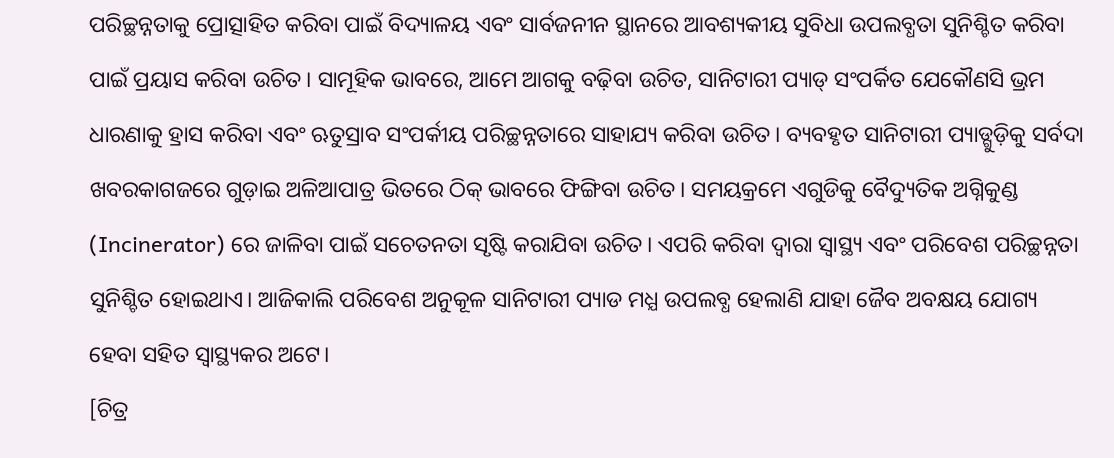ପରିଚ୍ଛନ୍ନତାକୁ ପ୍ରୋତ୍ସାହିତ କରିବା ପାଇଁ ବିଦ୍ୟାଳୟ ଏବଂ ସାର୍ବଜନୀନ ସ୍ଥାନରେ ଆବଶ୍ୟକୀୟ ସୁବିଧା ଉପଲବ୍ଧତା ସୁନିଶ୍ଚିତ କରିବା ପାଇଁ ପ୍ରୟାସ କରିବା ଉଚିତ। ସାମୂହିକ ଭାବରେ, ଆମେ ଆଗକୁ ବଢ଼ିବା ଉଚିତ, ସାନିଟାରୀ ପ୍ୟାଡ୍ ସଂପର୍କିତ ଯେକୌଣସି ଭ୍ରମ ଧାରଣାକୁ ହ୍ରାସ କରିବା ଏବଂ ଋତୁସ୍ରାବ ସଂପର୍କୀୟ ପରିଚ୍ଛନ୍ନତାରେ ସାହାଯ୍ୟ କରିବା ଉଚିତ। ବ୍ୟବହୃତ ସାନିଟାରୀ ପ୍ୟାଡ୍ଗୁଡ଼ିକୁ ସର୍ବଦା ଖବରକାଗଜରେ ଗୁଡ଼ାଇ ଅଳିଆପାତ୍ର ଭିତରେ ଠିକ୍ ଭାବରେ ଫିଙ୍ଗିବା ଉଚିତ। ସମୟକ୍ରମେ ଏଗୁଡିକୁ ବୈଦ୍ୟୁତିକ ଅଗ୍ନିକୁଣ୍ଡ (Incinerator) ରେ ଜାଳିବା ପାଇଁ ସଚେତନତା ସୃଷ୍ଟି କରାଯିବା ଉଚିତ। ଏପରି କରିବା ଦ୍ବାରା ସ୍ଵାସ୍ଥ୍ୟ ଏବଂ ପରିବେଶ ପରିଚ୍ଛନ୍ନତା ସୁନିଶ୍ଚିତ ହୋଇଥାଏ। ଆଜିକାଲି ପରିବେଶ ଅନୁକୂଳ ସାନିଟାରୀ ପ୍ୟାଡ ମଧ୍ଯ ଉପଲବ୍ଧ ହେଲାଣି ଯାହା ଜୈବ ଅବକ୍ଷୟ ଯୋଗ୍ୟ ହେବା ସହିତ ସ୍ଵାସ୍ଥ୍ୟକର ଅଟେ।
[ଚିତ୍ର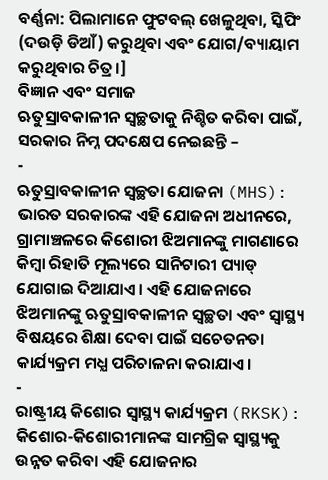ବର୍ଣ୍ଣନା: ପିଲାମାନେ ଫୁଟବଲ୍ ଖେଳୁଥିବା, ସ୍କିପିଂ (ଦଉଡ଼ି ଡିଆଁ) କରୁଥିବା ଏବଂ ଯୋଗ/ବ୍ୟାୟାମ କରୁଥିବାର ଚିତ୍ର।]
ବିଜ୍ଞାନ ଏବଂ ସମାଜ
ଋତୁସ୍ରାବକାଳୀନ ସ୍ଵଚ୍ଛତାକୁ ନିଶ୍ଚିତ କରିବା ପାଇଁ, ସରକାର ନିମ୍ନ ପଦକ୍ଷେପ ନେଇଛନ୍ତି –
-
ଋତୁସ୍ରାବକାଳୀନ ସ୍ଵଚ୍ଛତା ଯୋଜନା (MHS): ଭାରତ ସରକାରଙ୍କ ଏହି ଯୋଜନା ଅଧୀନରେ, ଗ୍ରାମାଞ୍ଚଳରେ କିଶୋରୀ ଝିଅମାନଙ୍କୁ ମାଗଣାରେ କିମ୍ବା ରିହାତି ମୂଲ୍ୟରେ ସାନିଟାରୀ ପ୍ୟାଡ୍ ଯୋଗାଇ ଦିଆଯାଏ। ଏହି ଯୋଜନାରେ ଝିଅମାନଙ୍କୁ ଋତୁସ୍ରାବକାଳୀନ ସ୍ଵଚ୍ଛତା ଏବଂ ସ୍ୱାସ୍ଥ୍ୟ ବିଷୟରେ ଶିକ୍ଷା ଦେବା ପାଇଁ ସଚେତନତା କାର୍ଯ୍ୟକ୍ରମ ମଧ୍ଯ ପରିଚାଳନା କରାଯାଏ।
-
ରାଷ୍ଟ୍ରୀୟ କିଶୋର ସ୍ୱାସ୍ଥ୍ୟ କାର୍ଯ୍ୟକ୍ରମ (RKSK): କିଶୋର-କିଶୋରୀମାନଙ୍କ ସାମଗ୍ରିକ ସ୍ଵାସ୍ଥ୍ୟକୁ ଉନ୍ନତ କରିବା ଏହି ଯୋଜନାର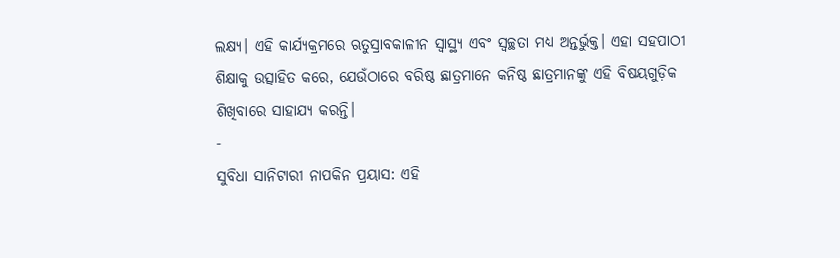ଲକ୍ଷ୍ୟ। ଏହି କାର୍ଯ୍ୟକ୍ରମରେ ଋତୁସ୍ରାବକାଳୀନ ସ୍ଵାସ୍ଥ୍ୟ ଏବଂ ସ୍ଵଚ୍ଛତା ମଧ୍ୟ ଅନ୍ତର୍ଭୁକ୍ତ। ଏହା ସହପାଠୀ ଶିକ୍ଷାକୁ ଉତ୍ସାହିତ କରେ, ଯେଉଁଠାରେ ବରିଷ୍ଠ ଛାତ୍ରମାନେ କନିଷ୍ଠ ଛାତ୍ରମାନଙ୍କୁ ଏହି ବିଷୟଗୁଡ଼ିକ ଶିଖିବାରେ ସାହାଯ୍ୟ କରନ୍ତି।
-
ସୁବିଧା ସାନିଟାରୀ ନାପକିନ ପ୍ରୟାସ: ଏହି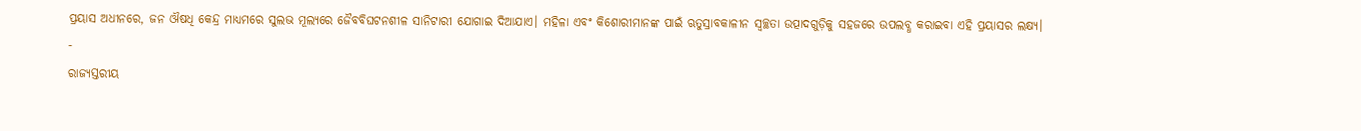ପ୍ରୟାସ ଅଧୀନରେ, ଜନ ଔଷଧି କେନ୍ଦ୍ର ମାଧ୍ୟମରେ ସୁଲଭ ମୂଲ୍ୟରେ ଜୈବବିଘଟନଶୀଳ ସାନିଟାରୀ ଯୋଗାଇ ଦିଆଯାଏ। ମହିଳା ଏବଂ କିଶୋରୀମାନଙ୍କ ପାଇଁ ଋତୁସ୍ରାବକାଳୀନ ସ୍ୱଚ୍ଛତା ଉତ୍ପାଦଗୁଡ଼ିକୁ ସହଜରେ ଉପଲବ୍ଧ କରାଇବା ଏହି ପ୍ରୟାସର ଲକ୍ଷ୍ୟ।
-
ରାଜ୍ୟସ୍ତରୀୟ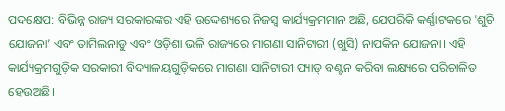ପଦକ୍ଷେପ: ବିଭିନ୍ନ ରାଜ୍ୟ ସରକାରଙ୍କର ଏହି ଉଦ୍ଦେଶ୍ୟରେ ନିଜସ୍ଵ କାର୍ଯ୍ୟକ୍ରମମାନ ଅଛି, ଯେପରିକି କର୍ଣ୍ଣାଟକରେ 'ଶୁଚି ଯୋଜନା’ ଏବଂ ତାମିଲନାଡୁ ଏବଂ ଓଡ଼ିଶା ଭଳି ରାଜ୍ୟରେ ମାଗଣା ସାନିଟାରୀ (ଖୁସି) ନାପକିନ ଯୋଜନା। ଏହି କାର୍ଯ୍ୟକ୍ରମଗୁଡ଼ିକ ସରକାରୀ ବିଦ୍ୟାଳୟଗୁଡ଼ିକରେ ମାଗଣା ସାନିଟାରୀ ପ୍ୟାଡ୍ ବଣ୍ଟନ କରିବା ଲକ୍ଷ୍ୟରେ ପରିଚାଳିତ ହେଉଅଛି।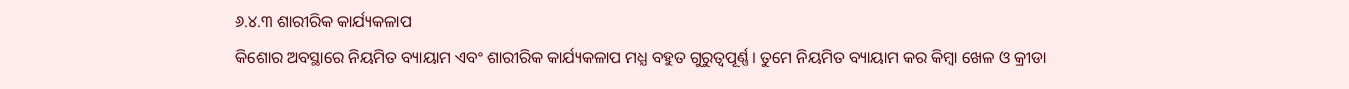୬.୪.୩ ଶାରୀରିକ କାର୍ଯ୍ୟକଳାପ
କିଶୋର ଅବସ୍ଥାରେ ନିୟମିତ ବ୍ୟାୟାମ ଏବଂ ଶାରୀରିକ କାର୍ଯ୍ୟକଳାପ ମଧ୍ଯ ବହୁତ ଗୁରୁତ୍ବପୂର୍ଣ୍ଣ। ତୁମେ ନିୟମିତ ବ୍ୟାୟାମ କର କିମ୍ବା ଖେଳ ଓ କ୍ରୀଡା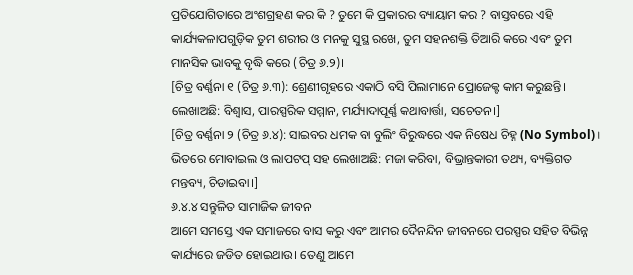ପ୍ରତିଯୋଗିତାରେ ଅଂଶଗ୍ରହଣ କର କି ? ତୁମେ କି ପ୍ରକାରର ବ୍ୟାୟାମ କର ? ବାସ୍ତବରେ ଏହି କାର୍ଯ୍ୟକଳାପଗୁଡ଼ିକ ତୁମ ଶରୀର ଓ ମନକୁ ସୁସ୍ଥ ରଖେ, ତୁମ ସହନଶକ୍ତି ତିଆରି କରେ ଏବଂ ତୁମ ମାନସିକ ଭାବକୁ ବୃଦ୍ଧି କରେ (ଚିତ୍ର ୬.୨)।
[ଚିତ୍ର ବର୍ଣ୍ଣନା ୧ (ଚିତ୍ର ୬.୩): ଶ୍ରେଣୀଗୃହରେ ଏକାଠି ବସି ପିଲାମାନେ ପ୍ରୋଜେକ୍ଟ କାମ କରୁଛନ୍ତି। ଲେଖାଅଛି: ବିଶ୍ୱାସ, ପାରସ୍ପରିକ ସମ୍ମାନ, ମର୍ଯ୍ୟାଦାପୂର୍ଣ୍ଣ କଥାବାର୍ତ୍ତା, ସଚେତନ।]
[ଚିତ୍ର ବର୍ଣ୍ଣନା ୨ (ଚିତ୍ର ୬.୪): ସାଇବର ଧମକ ବା ବୁଲିଂ ବିରୁଦ୍ଧରେ ଏକ ନିଷେଧ ଚିହ୍ନ (No Symbol)। ଭିତରେ ମୋବାଇଲ ଓ ଲାପଟପ୍ ସହ ଲେଖାଅଛି: ମଜା କରିବା, ବିଭ୍ରାନ୍ତକାରୀ ତଥ୍ୟ, ବ୍ୟକ୍ତିଗତ ମନ୍ତବ୍ୟ, ଚିଡାଇବା।]
୬.୪.୪ ସନ୍ତୁଳିତ ସାମାଜିକ ଜୀବନ
ଆମେ ସମସ୍ତେ ଏକ ସମାଜରେ ବାସ କରୁ ଏବଂ ଆମର ଦୈନନ୍ଦିନ ଜୀବନରେ ପରସ୍ପର ସହିତ ବିଭିନ୍ନ କାର୍ଯ୍ୟରେ ଜଡିତ ହୋଇଥାଉ। ତେଣୁ ଆମେ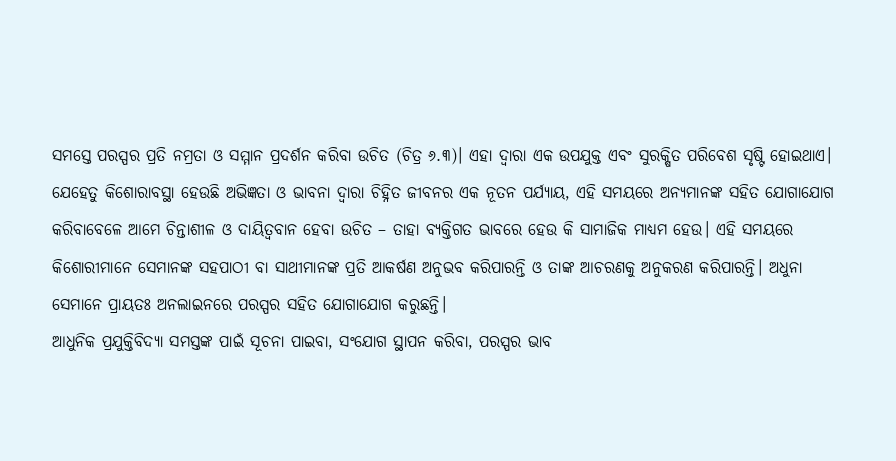ସମସ୍ତେ ପରସ୍ପର ପ୍ରତି ନମ୍ରତା ଓ ସମ୍ମାନ ପ୍ରଦର୍ଶନ କରିବା ଉଚିତ (ଚିତ୍ର ୬.୩)। ଏହା ଦ୍ଵାରା ଏକ ଉପଯୁକ୍ତ ଏବଂ ସୁରକ୍ଷିତ ପରିବେଶ ସୃଷ୍ଟି ହୋଇଥାଏ।
ଯେହେତୁ କିଶୋରାବସ୍ଥା ହେଉଛି ଅଭିଜ୍ଞତା ଓ ଭାବନା ଦ୍ଵାରା ଚିହ୍ନିତ ଜୀବନର ଏକ ନୂତନ ପର୍ଯ୍ୟାୟ, ଏହି ସମୟରେ ଅନ୍ୟମାନଙ୍କ ସହିତ ଯୋଗାଯୋଗ କରିବାବେଳେ ଆମେ ଚିନ୍ତାଶୀଳ ଓ ଦାୟିତ୍ୱବାନ ହେବା ଉଚିତ – ତାହା ବ୍ୟକ୍ତିଗତ ଭାବରେ ହେଉ କି ସାମାଜିକ ମାଧ୍ୟମ ହେଉ। ଏହି ସମୟରେ କିଶୋରୀମାନେ ସେମାନଙ୍କ ସହପାଠୀ ବା ସାଥୀମାନଙ୍କ ପ୍ରତି ଆକର୍ଷଣ ଅନୁଭବ କରିପାରନ୍ତି ଓ ତାଙ୍କ ଆଚରଣକୁ ଅନୁକରଣ କରିପାରନ୍ତି। ଅଧୁନା ସେମାନେ ପ୍ରାୟତଃ ଅନଲାଇନରେ ପରସ୍ପର ସହିତ ଯୋଗାଯୋଗ କରୁଛନ୍ତି।
ଆଧୁନିକ ପ୍ରଯୁକ୍ତିବିଦ୍ୟା ସମସ୍ତଙ୍କ ପାଇଁ ସୂଚନା ପାଇବା, ସଂଯୋଗ ସ୍ଥାପନ କରିବା, ପରସ୍ପର ଭାବ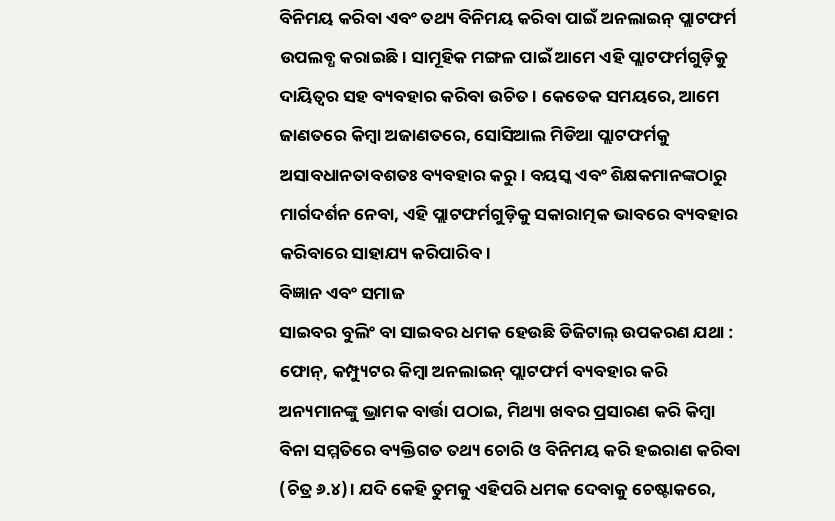ବିନିମୟ କରିବା ଏବଂ ତଥ୍ୟ ବିନିମୟ କରିବା ପାଇଁ ଅନଲାଇନ୍ ପ୍ଲାଟଫର୍ମ ଉପଲବ୍ଧ କରାଇଛି। ସାମୂହିକ ମଙ୍ଗଳ ପାଇଁ ଆମେ ଏହି ପ୍ଲାଟଫର୍ମଗୁଡ଼ିକୁ ଦାୟିତ୍ଵର ସହ ବ୍ୟବହାର କରିବା ଉଚିତ। କେତେକ ସମୟରେ, ଆମେ ଜାଣତରେ କିମ୍ବା ଅଜାଣତରେ, ସୋସିଆଲ ମିଡିଆ ପ୍ଲାଟଫର୍ମକୁ ଅସାବଧାନତାବଶତଃ ବ୍ୟବହାର କରୁ। ବୟସ୍କ ଏବଂ ଶିକ୍ଷକମାନଙ୍କଠାରୁ ମାର୍ଗଦର୍ଶନ ନେବା, ଏହି ପ୍ଲାଟଫର୍ମଗୁଡ଼ିକୁ ସକାରାତ୍ମକ ଭାବରେ ବ୍ୟବହାର କରିବାରେ ସାହାଯ୍ୟ କରିପାରିବ।
ବିଜ୍ଞାନ ଏବଂ ସମାଜ
ସାଇବର ବୁଲିଂ ବା ସାଇବର ଧମକ ହେଉଛି ଡିଜିଟାଲ୍ ଉପକରଣ ଯଥା : ଫୋନ୍, କମ୍ପ୍ୟୁଟର କିମ୍ବା ଅନଲାଇନ୍ ପ୍ଲାଟଫର୍ମ ବ୍ୟବହାର କରି ଅନ୍ୟମାନଙ୍କୁ ଭ୍ରାମକ ବାର୍ତ୍ତା ପଠାଇ, ମିଥ୍ୟା ଖବର ପ୍ରସାରଣ କରି କିମ୍ବା ବିନା ସମ୍ମତିରେ ବ୍ୟକ୍ତିଗତ ତଥ୍ୟ ଚୋରି ଓ ବିନିମୟ କରି ହଇରାଣ କରିବା (ଚିତ୍ର ୬.୪)। ଯଦି କେହି ତୁମକୁ ଏହିପରି ଧମକ ଦେବାକୁ ଚେଷ୍ଟାକରେ,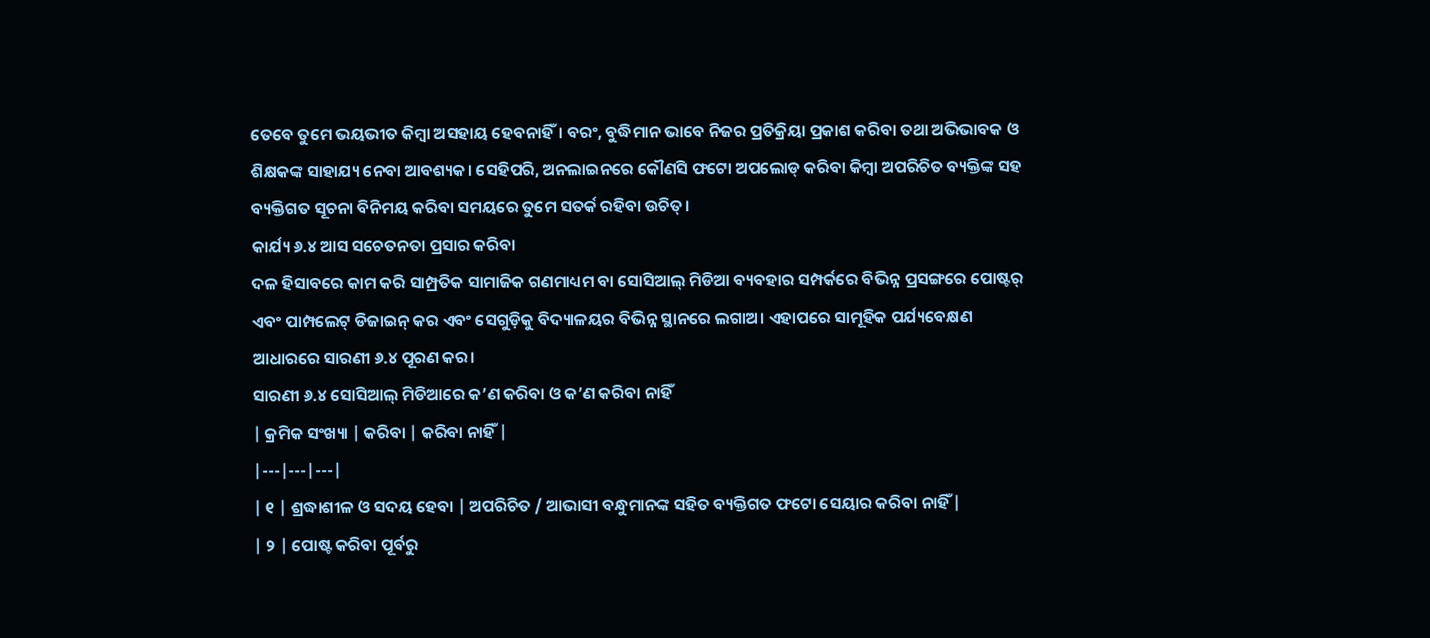ତେବେ ତୁମେ ଭୟଭୀତ କିମ୍ବା ଅସହାୟ ହେବନାହିଁ। ବରଂ, ବୁଦ୍ଧିମାନ ଭାବେ ନିଜର ପ୍ରତିକ୍ରିୟା ପ୍ରକାଶ କରିବା ତଥା ଅଭିଭାବକ ଓ ଶିକ୍ଷକଙ୍କ ସାହାଯ୍ୟ ନେବା ଆବଶ୍ୟକ। ସେହିପରି, ଅନଲାଇନରେ କୌଣସି ଫଟୋ ଅପଲୋଡ୍ କରିବା କିମ୍ବା ଅପରିଚିତ ବ୍ୟକ୍ତିଙ୍କ ସହ ବ୍ୟକ୍ତିଗତ ସୂଚନା ବିନିମୟ କରିବା ସମୟରେ ତୁମେ ସତର୍କ ରହିବା ଉଚିତ୍।
କାର୍ଯ୍ୟ ୬.୪ ଆସ ସଚେତନତା ପ୍ରସାର କରିବା
ଦଳ ହିସାବରେ କାମ କରି ସାମ୍ପ୍ରତିକ ସାମାଜିକ ଗଣମାଧ୍ୟମ ବା ସୋସିଆଲ୍ ମିଡିଆ ବ୍ୟବହାର ସମ୍ପର୍କରେ ବିଭିନ୍ନ ପ୍ରସଙ୍ଗରେ ପୋଷ୍ଟର୍ ଏବଂ ପାମ୍ପଲେଟ୍ ଡିଜାଇନ୍ କର ଏବଂ ସେଗୁଡ଼ିକୁ ବିଦ୍ୟାଳୟର ବିଭିନ୍ନ ସ୍ଥାନରେ ଲଗାଅ। ଏହାପରେ ସାମୂହିକ ପର୍ଯ୍ୟବେକ୍ଷଣ ଆଧାରରେ ସାରଣୀ ୬.୪ ପୂରଣ କର।
ସାରଣୀ ୬.୪ ସୋସିଆଲ୍ ମିଡିଆରେ କ’ଣ କରିବା ଓ କ’ଣ କରିବା ନାହିଁ
| କ୍ରମିକ ସଂଖ୍ୟା | କରିବା | କରିବା ନାହିଁ |
|---|---|---|
| ୧ | ଶ୍ରଦ୍ଧାଶୀଳ ଓ ସଦୟ ହେବା | ଅପରିଚିତ / ଆଭାସୀ ବନ୍ଧୁମାନଙ୍କ ସହିତ ବ୍ୟକ୍ତିଗତ ଫଟୋ ସେୟାର କରିବା ନାହିଁ |
| ୨ | ପୋଷ୍ଟ କରିବା ପୂର୍ବରୁ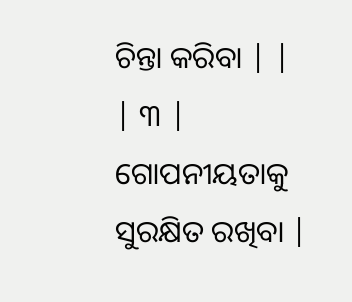ଚିନ୍ତା କରିବା | |
| ୩ | ଗୋପନୀୟତାକୁ ସୁରକ୍ଷିତ ରଖିବା |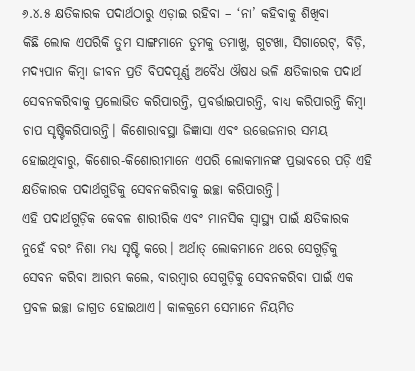୬.୪.୫ କ୍ଷତିକାରକ ପଦାର୍ଥଠାରୁ ଏଡ଼ାଇ ରହିବା – ‘ନା’ କହିବାକୁ ଶିଖିବା
କିଛି ଲୋକ ଏପରିକି ତୁମ ସାଙ୍ଗମାନେ ତୁମକୁ ତମାଖୁ, ଗୁଟଖା, ସିଗାରେଟ୍, ବିଡ଼ି, ମଦ୍ୟପାନ କିମ୍ବା ଜୀବନ ପ୍ରତି ବିପଦପୂର୍ଣ୍ଣ ଅବୈଧ ଔଷଧ ଭଳି କ୍ଷତିକାରକ ପଦାର୍ଥ ସେବନକରିବାକୁ ପ୍ରଲୋଭିତ କରିପାରନ୍ତି, ପ୍ରବର୍ତ୍ତାଇପାରନ୍ତି, ବାଧ୍ୟ କରିପାରନ୍ତି କିମ୍ବା ଚାପ ସୃଷ୍ଟିକରିପାରନ୍ତି। କିଶୋରାବସ୍ଥା ଜିଜ୍ଞାସା ଏବଂ ଉତ୍ତେଜନାର ସମୟ ହୋଇଥିବାରୁ, କିଶୋର-କିଶୋରୀମାନେ ଏପରି ଲୋକମାନଙ୍କ ପ୍ରଭାବରେ ପଡ଼ି ଏହି କ୍ଷତିକାରକ ପଦାର୍ଥଗୁଡିକୁ ସେବନକରିବାକୁ ଇଚ୍ଛା କରିପାରନ୍ତି।
ଏହି ପଦାର୍ଥଗୁଡ଼ିକ କେବଳ ଶାରୀରିକ ଏବଂ ମାନସିକ ସ୍ଵାସ୍ଥ୍ୟ ପାଇଁ କ୍ଷତିକାରକ ନୁହେଁ ବରଂ ନିଶା ମଧ୍ଯ ସୃଷ୍ଟି କରେ। ଅର୍ଥାତ୍ ଲୋକମାନେ ଥରେ ସେଗୁଡ଼ିକୁ ସେବନ କରିବା ଆରମ୍ଭ କଲେ, ବାରମ୍ବାର ସେଗୁଡ଼ିକୁ ସେବନକରିବା ପାଇଁ ଏକ ପ୍ରବଳ ଇଚ୍ଛା ଜାଗ୍ରତ ହୋଇଥାଏ। କାଳକ୍ରମେ ସେମାନେ ନିୟମିତ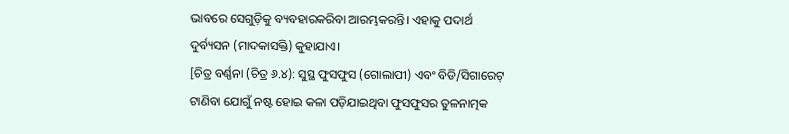ଭାବରେ ସେଗୁଡ଼ିକୁ ବ୍ୟବହାରକରିବା ଆରମ୍ଭକରନ୍ତି। ଏହାକୁ ପଦାର୍ଥ ଦୁର୍ବ୍ୟସନ (ମାଦକାସକ୍ତି) କୁହାଯାଏ।
[ଚିତ୍ର ବର୍ଣ୍ଣନା (ଚିତ୍ର ୬.୪): ସୁସ୍ଥ ଫୁସଫୁସ (ଗୋଲାପୀ) ଏବଂ ବିଡି/ସିଗାରେଟ୍ ଟାଣିବା ଯୋଗୁଁ ନଷ୍ଟ ହୋଇ କଳା ପଡ଼ିଯାଇଥିବା ଫୁସଫୁସର ତୁଳନାତ୍ମକ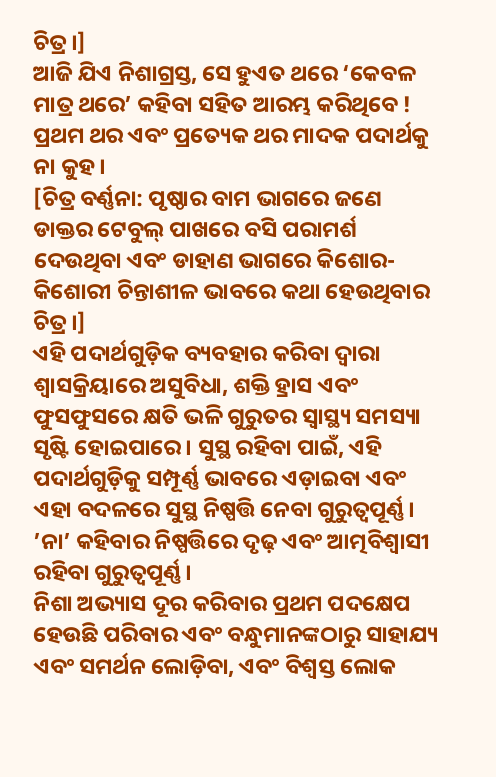ଚିତ୍ର।]
ଆଜି ଯିଏ ନିଶାଗ୍ରସ୍ତ, ସେ ହୁଏତ ଥରେ ‘କେବଳ ମାତ୍ର ଥରେ’ କହିବା ସହିତ ଆରମ୍ଭ କରିଥିବେ ! ପ୍ରଥମ ଥର ଏବଂ ପ୍ରତ୍ୟେକ ଥର ମାଦକ ପଦାର୍ଥକୁ ନା କୁହ।
[ଚିତ୍ର ବର୍ଣ୍ଣନା: ପୃଷ୍ଠାର ବାମ ଭାଗରେ ଜଣେ ଡାକ୍ତର ଟେବୁଲ୍ ପାଖରେ ବସି ପରାମର୍ଶ ଦେଉଥିବା ଏବଂ ଡାହାଣ ଭାଗରେ କିଶୋର-କିଶୋରୀ ଚିନ୍ତାଶୀଳ ଭାବରେ କଥା ହେଉଥିବାର ଚିତ୍ର।]
ଏହି ପଦାର୍ଥଗୁଡ଼ିକ ବ୍ୟବହାର କରିବା ଦ୍ବାରା ଶ୍ଵାସକ୍ରିୟାରେ ଅସୁବିଧା, ଶକ୍ତି ହ୍ରାସ ଏବଂ ଫୁସଫୁସରେ କ୍ଷତି ଭଳି ଗୁରୁତର ସ୍ୱାସ୍ଥ୍ୟ ସମସ୍ୟା ସୃଷ୍ଟି ହୋଇପାରେ। ସୁସ୍ଥ ରହିବା ପାଇଁ, ଏହି ପଦାର୍ଥଗୁଡ଼ିକୁ ସମ୍ପୂର୍ଣ୍ଣ ଭାବରେ ଏଡ଼ାଇବା ଏବଂ ଏହା ବଦଳରେ ସୁସ୍ଥ ନିଷ୍ପତ୍ତି ନେବା ଗୁରୁତ୍ୱପୂର୍ଣ୍ଣ। ’ନା’ କହିବାର ନିଷ୍ପତ୍ତିରେ ଦୃଢ଼ ଏବଂ ଆତ୍ମବିଶ୍ଵାସୀ ରହିବା ଗୁରୁତ୍ୱପୂର୍ଣ୍ଣ।
ନିଶା ଅଭ୍ୟାସ ଦୂର କରିବାର ପ୍ରଥମ ପଦକ୍ଷେପ ହେଉଛି ପରିବାର ଏବଂ ବନ୍ଧୁମାନଙ୍କଠାରୁ ସାହାଯ୍ୟ ଏବଂ ସମର୍ଥନ ଲୋଡ଼ିବା, ଏବଂ ବିଶ୍ୱସ୍ତ ଲୋକ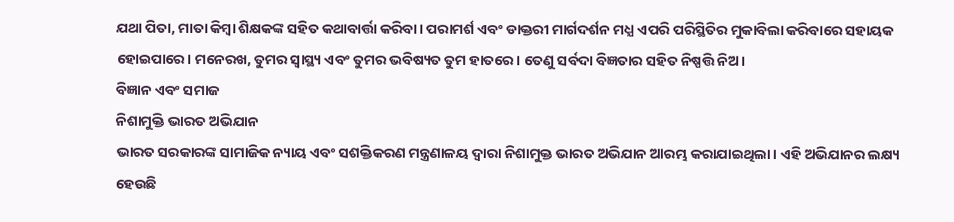ଯଥା ପିତା, ମାତା କିମ୍ବା ଶିକ୍ଷକଙ୍କ ସହିତ କଥାବାର୍ତ୍ତା କରିବା। ପରାମର୍ଶ ଏବଂ ଡାକ୍ତରୀ ମାର୍ଗଦର୍ଶନ ମଧ୍ଯ ଏପରି ପରିସ୍ଥିତିର ମୁକାବିଲା କରିବାରେ ସହାୟକ ହୋଇପାରେ। ମନେରଖ, ତୁମର ସ୍ଵାସ୍ଥ୍ୟ ଏବଂ ତୁମର ଭବିଷ୍ୟତ ତୁମ ହାତରେ। ତେଣୁ ସର୍ବଦା ବିଜ୍ଞତାର ସହିତ ନିଷ୍ପତ୍ତି ନିଅ।
ବିଜ୍ଞାନ ଏବଂ ସମାଜ
ନିଶାମୁକ୍ତି ଭାରତ ଅଭିଯାନ
ଭାରତ ସରକାରଙ୍କ ସାମାଜିକ ନ୍ୟାୟ ଏବଂ ସଶକ୍ତିକରଣ ମନ୍ତ୍ରଣାଳୟ ଦ୍ୱାରା ନିଶାମୁକ୍ତ ଭାରତ ଅଭିଯାନ ଆରମ୍ଭ କରାଯାଇଥିଲା। ଏହି ଅଭିଯାନର ଲକ୍ଷ୍ୟ ହେଉଛି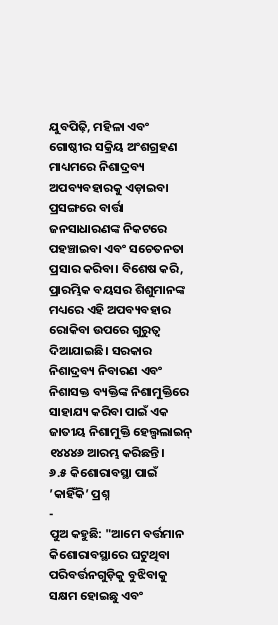ଯୁବପିଢ଼ି, ମହିଳା ଏବଂ ଗୋଷ୍ଠୀର ସକ୍ରିୟ ଅଂଶଗ୍ରହଣ ମାଧ୍ୟମରେ ନିଶାଦ୍ରବ୍ୟ ଅପବ୍ୟବହାରକୁ ଏଡ଼ାଇବା ପ୍ରସଙ୍ଗରେ ବାର୍ତ୍ତା ଜନସାଧାରଣଙ୍କ ନିକଟରେ ପହଞ୍ଚାଇବା ଏବଂ ସଚେତନତା ପ୍ରସାର କରିବା। ବିଶେଷ କରି, ପ୍ରାରମ୍ଭିକ ବୟସର ଶିଶୁମାନଙ୍କ ମଧ୍ୟରେ ଏହି ଅପବ୍ୟବହାର ରୋକିବା ଉପରେ ଗୁରୁତ୍ବ ଦିଆଯାଇଛି। ସରକାର ନିଶାଦ୍ରବ୍ୟ ନିବାରଣ ଏବଂ ନିଶାସକ୍ତ ବ୍ୟକ୍ତିଙ୍କ ନିଶାମୁକ୍ତିରେ ସାହାଯ୍ୟ କରିବା ପାଇଁ ଏକ ଜାତୀୟ ନିଶାମୁକ୍ତି ହେଲ୍ପଲାଇନ୍ ୧୪୪୪୬ ଆରମ୍ଭ କରିଛନ୍ତି।
୬.୫ କିଶୋରାବସ୍ଥା ପାଇଁ ’କାହିଁକି’ ପ୍ରଶ୍ନ
-
ପୁଅ କହୁଛି: "ଆମେ ବର୍ତ୍ତମାନ କିଶୋରାବସ୍ଥାରେ ଘଟୁଥିବା ପରିବର୍ତ୍ତନଗୁଡ଼ିକୁ ବୁଝିବାକୁ ସକ୍ଷମ ହୋଇଛୁ ଏବଂ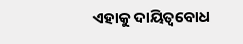ଏହାକୁ ଦାୟିତ୍ୱବୋଧ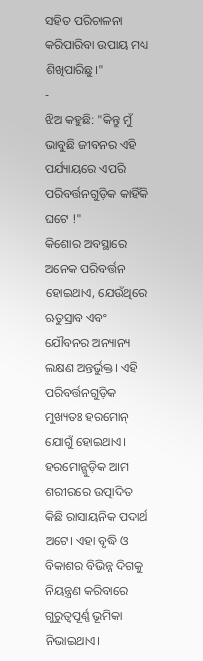ସହିତ ପରିଚାଳନା କରିପାରିବା ଉପାୟ ମଧ୍ୟ ଶିଖିପାରିଛୁ।"
-
ଝିଅ କହୁଛି: "କିନ୍ତୁ ମୁଁ ଭାବୁଛି ଜୀବନର ଏହି ପର୍ଯ୍ୟାୟରେ ଏପରି ପରିବର୍ତ୍ତନଗୁଡ଼ିକ କାହିଁକି ଘଟେ !"
କିଶୋର ଅବସ୍ଥାରେ ଅନେକ ପରିବର୍ତ୍ତନ ହୋଇଥାଏ, ଯେଉଁଥିରେ ଋତୁସ୍ରାବ ଏବଂ ଯୌବନର ଅନ୍ୟାନ୍ୟ ଲକ୍ଷଣ ଅନ୍ତର୍ଭୁକ୍ତ। ଏହି ପରିବର୍ତ୍ତନଗୁଡ଼ିକ ମୁଖ୍ୟତଃ ହରମୋନ୍ ଯୋଗୁଁ ହୋଇଥାଏ। ହରମୋନ୍ଗୁଡ଼ିକ ଆମ ଶରୀରରେ ଉତ୍ପାଦିତ କିଛି ରାସାୟନିକ ପଦାର୍ଥ ଅଟେ। ଏହା ବୃଦ୍ଧି ଓ ବିକାଶର ବିଭିନ୍ନ ଦିଗକୁ ନିୟନ୍ତ୍ରଣ କରିବାରେ ଗୁରୁତ୍ଵପୂର୍ଣ୍ଣ ଭୂମିକା ନିଭାଇଥାଏ।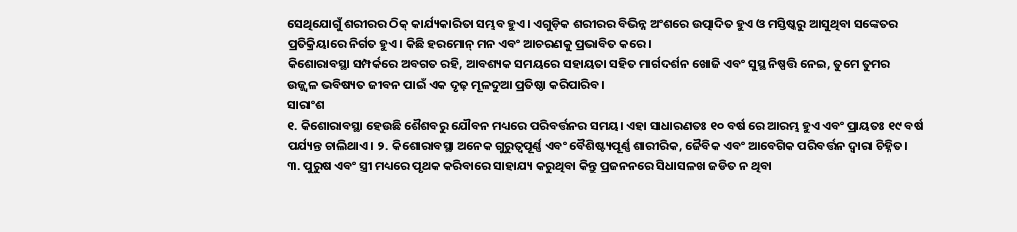ସେଥିଯୋଗୁଁ ଶରୀରର ଠିକ୍ କାର୍ଯ୍ୟକାରିତା ସମ୍ଭବ ହୁଏ। ଏଗୁଡ଼ିକ ଶରୀରର ବିଭିନ୍ନ ଅଂଶରେ ଉତ୍ପାଦିତ ହୁଏ ଓ ମସ୍ତିଷ୍କରୁ ଆସୁଥିବା ସଙ୍କେତର ପ୍ରତିକ୍ରିୟାରେ ନିର୍ଗତ ହୁଏ। କିଛି ହରମୋନ୍ ମନ ଏବଂ ଆଚରଣକୁ ପ୍ରଭାବିତ କରେ।
କିଶୋରାବସ୍ଥା ସମ୍ପର୍କରେ ଅବଗତ ରହି, ଆବଶ୍ୟକ ସମୟରେ ସହାୟତା ସହିତ ମାର୍ଗଦର୍ଶନ ଖୋଜି ଏବଂ ସୁସ୍ଥ ନିଷ୍ପତ୍ତି ନେଇ, ତୁମେ ତୁମର ଉଜ୍ଜ୍ଵଳ ଭବିଷ୍ୟତ ଜୀବନ ପାଇଁ ଏକ ଦୃଢ଼ ମୂଳଦୁଆ ପ୍ରତିଷ୍ଠା କରିପାରିବ।
ସାରାଂଶ
୧. କିଶୋରାବସ୍ଥା ହେଉଛି ଶୈଶବରୁ ଯୌବନ ମଧ୍ୟରେ ପରିବର୍ତ୍ତନର ସମୟ। ଏହା ସାଧାରଣତଃ ୧୦ ବର୍ଷ ରେ ଆରମ୍ଭ ହୁଏ ଏବଂ ପ୍ରାୟତଃ ୧୯ ବର୍ଷ ପର୍ଯ୍ୟନ୍ତ ଚାଲିଥାଏ। ୨. କିଶୋରାବସ୍ଥା ଅନେକ ଗୁରୁତ୍ୱପୂର୍ଣ୍ଣ ଏବଂ ବୈଶିଷ୍ଟ୍ୟପୂର୍ଣ୍ଣ ଶାରୀରିକ, ଜୈବିକ ଏବଂ ଆବେଗିକ ପରିବର୍ତ୍ତନ ଦ୍ବାରା ଚିହ୍ନିତ। ୩. ପୁରୁଷ ଏବଂ ସ୍ତ୍ରୀ ମଧ୍ୟରେ ପୃଥକ କରିବାରେ ସାହାଯ୍ୟ କରୁଥିବା କିନ୍ତୁ ପ୍ରଜନନରେ ସିଧାସଳଖ ଜଡିତ ନ ଥିବା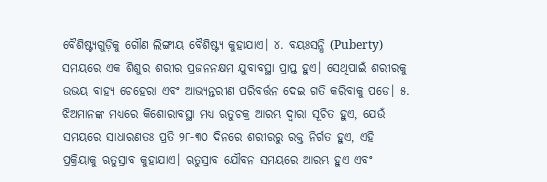ବୈଶିଷ୍ଟ୍ୟଗୁଡ଼ିକୁ ଗୌଣ ଲିଙ୍ଗୀୟ ବୈଶିଷ୍ଟ୍ୟ କୁହାଯାଏ। ୪. ବୟଃସନ୍ଧି (Puberty) ସମୟରେ ଏକ ଶିଶୁର ଶରୀର ପ୍ରଜନନକ୍ଷମ ଯୁବାବସ୍ଥା ପ୍ରାପ୍ତ ହୁଏ। ସେଥିପାଇଁ ଶରୀରକୁ ଉଭୟ ବାହ୍ୟ ଚେହେରା ଏବଂ ଆଭ୍ୟନ୍ତରୀଣ ପରିବର୍ତ୍ତନ ଦେଇ ଗତି କରିବାକୁ ପଡେ। ୫. ଝିଅମାନଙ୍କ ମଧ୍ୟରେ କିଶୋରାବସ୍ଥା ମଧ୍ୟ ଋତୁଚକ୍ର ଆରମ୍ଭ ଦ୍ବାରା ସୂଚିତ ହୁଏ, ଯେଉଁ ସମୟରେ ସାଧାରଣତଃ ପ୍ରତି ୨୮-୩୦ ଦିନରେ ଶରୀରରୁ ରକ୍ତ ନିର୍ଗତ ହୁଏ, ଏହି ପ୍ରକ୍ରିୟାକୁ ଋତୁସ୍ରାବ କୁହାଯାଏ। ଋତୁସ୍ରାବ ଯୌବନ ସମୟରେ ଆରମ୍ଭ ହୁଏ ଏବଂ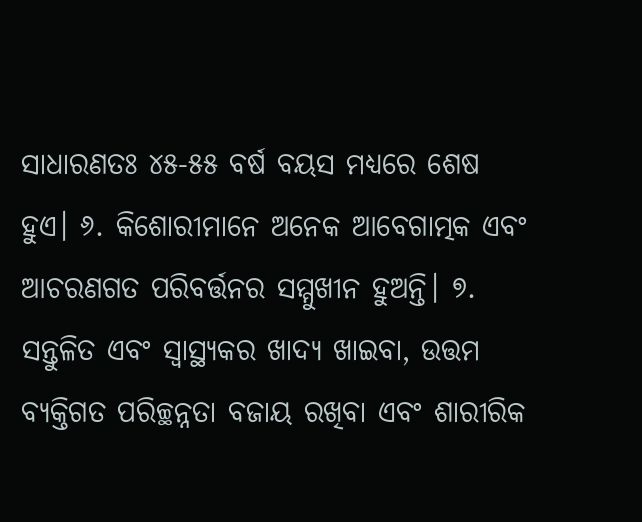ସାଧାରଣତଃ ୪୫-୫୫ ବର୍ଷ ବୟସ ମଧ୍ୟରେ ଶେଷ ହୁଏ। ୬. କିଶୋରୀମାନେ ଅନେକ ଆବେଗାତ୍ମକ ଏବଂ ଆଚରଣଗତ ପରିବର୍ତ୍ତନର ସମ୍ମୁଖୀନ ହୁଅନ୍ତି। ୭. ସନ୍ତୁଳିତ ଏବଂ ସ୍ୱାସ୍ଥ୍ୟକର ଖାଦ୍ୟ ଖାଇବା, ଉତ୍ତମ ବ୍ୟକ୍ତିଗତ ପରିଚ୍ଛନ୍ନତା ବଜାୟ ରଖିବା ଏବଂ ଶାରୀରିକ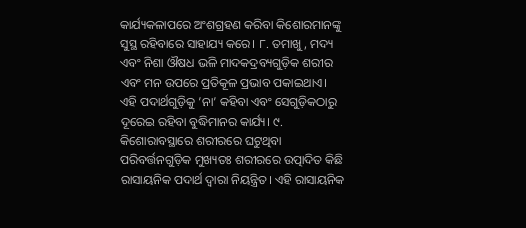କାର୍ଯ୍ୟକଳାପରେ ଅଂଶଗ୍ରହଣ କରିବା କିଶୋରମାନଙ୍କୁ ସୁସ୍ଥ ରହିବାରେ ସାହାଯ୍ୟ କରେ। ୮. ତମାଖୁ, ମଦ୍ୟ ଏବଂ ନିଶା ଔଷଧ ଭଳି ମାଦକଦ୍ରବ୍ୟଗୁଡ଼ିକ ଶରୀର ଏବଂ ମନ ଉପରେ ପ୍ରତିକୂଳ ପ୍ରଭାବ ପକାଇଥାଏ। ଏହି ପଦାର୍ଥଗୁଡ଼ିକୁ ’ନା’ କହିବା ଏବଂ ସେଗୁଡ଼ିକଠାରୁ ଦୂରେଇ ରହିବା ବୁଦ୍ଧିମାନର କାର୍ଯ୍ୟ। ୯. କିଶୋରାବସ୍ଥାରେ ଶରୀରରେ ଘଟୁଥିବା ପରିବର୍ତ୍ତନଗୁଡ଼ିକ ମୁଖ୍ୟତଃ ଶରୀରରେ ଉତ୍ପାଦିତ କିଛି ରାସାୟନିକ ପଦାର୍ଥ ଦ୍ବାରା ନିୟନ୍ତ୍ରିତ। ଏହି ରାସାୟନିକ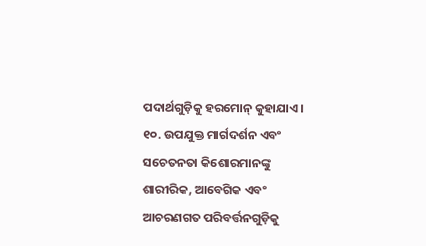ପଦାର୍ଥଗୁଡ଼ିକୁ ହରମୋନ୍ କୁହାଯାଏ। ୧୦. ଉପଯୁକ୍ତ ମାର୍ଗଦର୍ଶନ ଏବଂ ସଚେତନତା କିଶୋରମାନଙ୍କୁ ଶାରୀରିକ, ଆବେଗିକ ଏବଂ ଆଚରଣଗତ ପରିବର୍ତ୍ତନଗୁଡ଼ିକୁ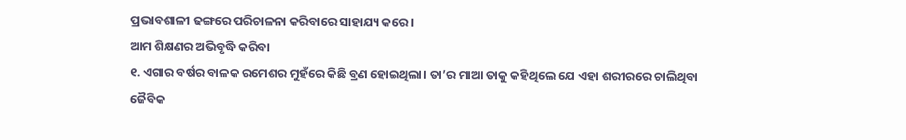ପ୍ରଭାବଶାଳୀ ଢଙ୍ଗରେ ପରିଚାଳନା କରିବାରେ ସାହାଯ୍ୟ କରେ।
ଆମ ଶିକ୍ଷଣର ଅଭିବୃଦ୍ଧି କରିବା
୧. ଏଗାର ବର୍ଷର ବାଳକ ରମେଶର ମୁହଁରେ କିଛି ବ୍ରଣ ହୋଇଥିଲା। ତା’ର ମାଆ ତାକୁ କହିଥିଲେ ଯେ ଏହା ଶରୀରରେ ଚାଲିଥିବା ଜୈବିକ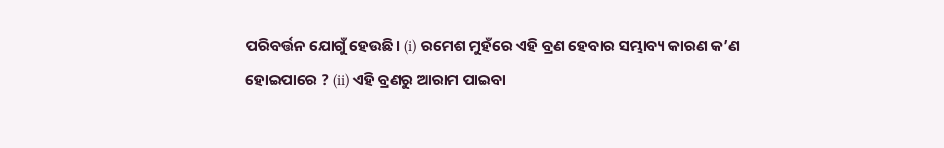ପରିବର୍ତ୍ତନ ଯୋଗୁଁ ହେଉଛି। (i) ରମେଶ ମୁହଁରେ ଏହି ବ୍ରଣ ହେବାର ସମ୍ଭାବ୍ୟ କାରଣ କ’ଣ ହୋଇପାରେ ? (ii) ଏହି ବ୍ରଣରୁ ଆରାମ ପାଇବା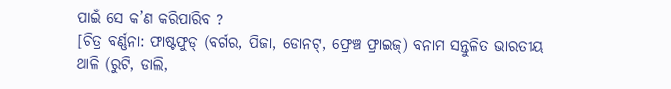ପାଇଁ ସେ କ’ଣ କରିପାରିବ ?
[ଚିତ୍ର ବର୍ଣ୍ଣନା: ଫାଷ୍ଟଫୁଡ୍ (ବର୍ଗର, ପିଜା, ଡୋନଟ୍, ଫ୍ରେଞ୍ଚ ଫ୍ରାଇଜ୍) ବନାମ ସନ୍ତୁଳିତ ଭାରତୀୟ ଥାଳି (ରୁଟି, ଡାଲି,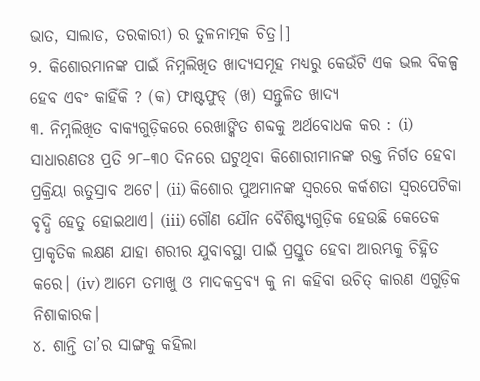ଭାତ, ସାଲାଡ, ତରକାରୀ) ର ତୁଳନାତ୍ମକ ଚିତ୍ର।]
୨. କିଶୋରମାନଙ୍କ ପାଇଁ ନିମ୍ନଲିଖିତ ଖାଦ୍ୟସମୂହ ମଧ୍ୟରୁ କେଉଁଟି ଏକ ଭଲ ବିକଳ୍ପ ହେବ ଏବଂ କାହିଁକି ? (କ) ଫାଷ୍ଟଫୁଡ୍ (ଖ) ସନ୍ତୁଳିତ ଖାଦ୍ୟ
୩. ନିମ୍ନଲିଖିତ ବାକ୍ୟଗୁଡ଼ିକରେ ରେଖାଙ୍କିତ ଶବ୍ଦକୁ ଅର୍ଥବୋଧକ କର : (i) ସାଧାରଣତଃ ପ୍ରତି ୨୮–୩୦ ଦିନରେ ଘଟୁଥିବା କିଶୋରୀମାନଙ୍କ ରକ୍ତ ନିର୍ଗତ ହେବା ପ୍ରକ୍ରିୟା ଋତୁସ୍ରାବ ଅଟେ। (ii) କିଶୋର ପୁଅମାନଙ୍କ ସ୍ୱରରେ କର୍କଶତା ସ୍ୱରପେଟିକା ବୃଦ୍ଧି ହେତୁ ହୋଇଥାଏ। (iii) ଗୌଣ ଯୌନ ବୈଶିଷ୍ଟ୍ୟଗୁଡ଼ିକ ହେଉଛି କେତେକ ପ୍ରାକୃତିକ ଲକ୍ଷଣ ଯାହା ଶରୀର ଯୁବାବସ୍ଥା ପାଇଁ ପ୍ରସ୍ତୁତ ହେବା ଆରମ୍ଭକୁ ଚିହ୍ନିତ କରେ। (iv) ଆମେ ତମାଖୁ ଓ ମାଦକଦ୍ରବ୍ୟ କୁ ନା କହିବା ଉଚିତ୍ କାରଣ ଏଗୁଡ଼ିକ ନିଶାକାରକ।
୪. ଶାନ୍ତି ତା’ର ସାଙ୍ଗକୁ କହିଲା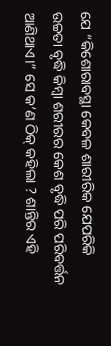ଯେ “କିଶୋରାବସ୍ଥା କେବଳ ଶାରୀରିକ ଯେପରିକି ଉଚ୍ଚତା ବୃଦ୍ଧି କିମ୍ବା ଶରୀରର କେଶ ବୃଦ୍ଧି ପରି ପରିବର୍ତ୍ତନ ଆଣିଥାଏ।” ସେ କ’ଣ ଠିକ୍ କହିଲା ? ଶାନ୍ତିର ଏହି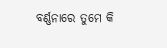ବର୍ଣ୍ଣନାରେ ତୁମେ କି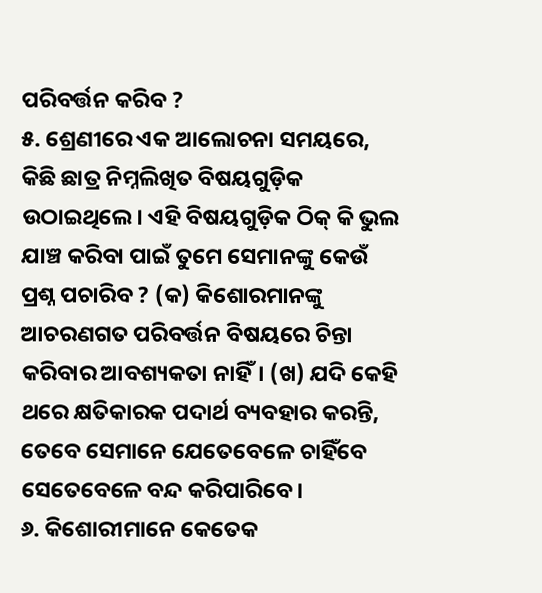ପରିବର୍ତ୍ତନ କରିବ ?
୫. ଶ୍ରେଣୀରେ ଏକ ଆଲୋଚନା ସମୟରେ, କିଛି ଛାତ୍ର ନିମ୍ନଲିଖିତ ବିଷୟଗୁଡ଼ିକ ଉଠାଇଥିଲେ। ଏହି ବିଷୟଗୁଡ଼ିକ ଠିକ୍ କି ଭୁଲ ଯାଞ୍ଚ କରିବା ପାଇଁ ତୁମେ ସେମାନଙ୍କୁ କେଉଁ ପ୍ରଶ୍ନ ପଚାରିବ ? (କ) କିଶୋରମାନଙ୍କୁ ଆଚରଣଗତ ପରିବର୍ତ୍ତନ ବିଷୟରେ ଚିନ୍ତା କରିବାର ଆବଶ୍ୟକତା ନାହିଁ। (ଖ) ଯଦି କେହି ଥରେ କ୍ଷତିକାରକ ପଦାର୍ଥ ବ୍ୟବହାର କରନ୍ତି, ତେବେ ସେମାନେ ଯେତେବେଳେ ଚାହିଁବେ ସେତେବେଳେ ବନ୍ଦ କରିପାରିବେ।
୬. କିଶୋରୀମାନେ କେତେକ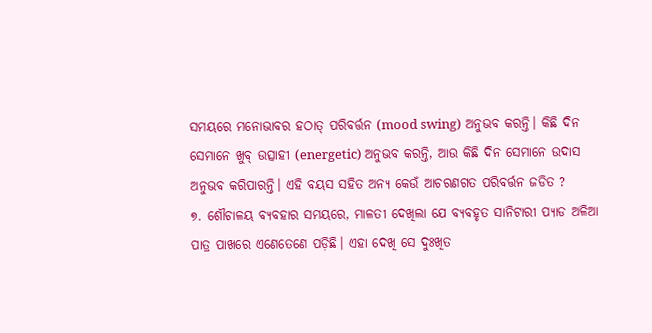ସମୟରେ ମନୋଭାବର ହଠାତ୍ ପରିବର୍ତ୍ତନ (mood swing) ଅନୁଭବ କରନ୍ତି। କିଛି ଦିନ ସେମାନେ ଖୁବ୍ ଉତ୍ସାହୀ (energetic) ଅନୁଭବ କରନ୍ତି, ଆଉ କିଛି ଦିନ ସେମାନେ ଉଦାସ ଅନୁଭବ କରିପାରନ୍ତି। ଏହି ବୟସ ସହିତ ଅନ୍ୟ କେଉଁ ଆଚରଣଗତ ପରିବର୍ତ୍ତନ ଜଡିତ ?
୭. ଶୌଚାଳୟ ବ୍ୟବହାର ସମୟରେ, ମାଳତୀ ଦେଖିଲା ଯେ ବ୍ୟବହୃତ ସାନିଟାରୀ ପ୍ୟାଡ ଅଳିଆ ପାତ୍ର ପାଖରେ ଏଣେତେଣେ ପଡ଼ିଛି। ଏହା ଦେଖି ସେ ଦୁଃଖିତ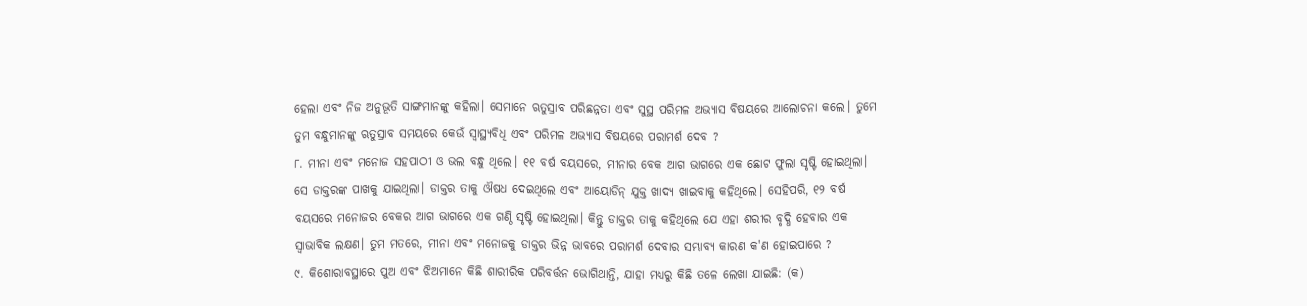ହେଲା ଏବଂ ନିଜ ଅନୁଭୂତି ସାଙ୍ଗମାନଙ୍କୁ କହିଲା। ସେମାନେ ଋତୁସ୍ରାବ ପରିଛନ୍ନତା ଏବଂ ସୁସ୍ଥ ପରିମଳ ଅଭ୍ୟାସ ବିଷୟରେ ଆଲୋଚନା କଲେ। ତୁମେ ତୁମ ବନ୍ଧୁମାନଙ୍କୁ ଋତୁସ୍ରାବ ସମୟରେ କେଉଁ ସ୍ଵାସ୍ଥ୍ୟବିଧି ଏବଂ ପରିମଳ ଅଭ୍ୟାସ ବିଷୟରେ ପରାମର୍ଶ ଦେବ ?
୮. ମୀନା ଏବଂ ମନୋଜ ସହପାଠୀ ଓ ଭଲ ବନ୍ଧୁ ଥିଲେ। ୧୧ ବର୍ଷ ବୟସରେ, ମୀନାର ବେକ ଆଗ ଭାଗରେ ଏକ ଛୋଟ ଫୁଲା ସୃଷ୍ଟି ହୋଇଥିଲା। ସେ ଡାକ୍ତରଙ୍କ ପାଖକୁ ଯାଇଥିଲା। ଡାକ୍ତର ତାକୁ ଔଷଧ ଦେଇଥିଲେ ଏବଂ ଆୟୋଡିନ୍ ଯୁକ୍ତ ଖାଦ୍ୟ ଖାଇବାକୁ କହିଥିଲେ। ସେହିପରି, ୧୨ ବର୍ଷ ବୟସରେ ମନୋଜର ବେକର ଆଗ ଭାଗରେ ଏକ ଗଣ୍ଠି ସୃଷ୍ଟି ହୋଇଥିଲା। କିନ୍ତୁ ଡାକ୍ତର ତାକୁ କହିଥିଲେ ଯେ ଏହା ଶରୀର ବୃଦ୍ଧି ହେବାର ଏକ ସ୍ଵାଭାବିକ ଲକ୍ଷଣ। ତୁମ ମତରେ, ମୀନା ଏବଂ ମନୋଜକୁ ଡାକ୍ତର ଭିନ୍ନ ଭାବରେ ପରାମର୍ଶ ଦେବାର ସମ୍ଭାବ୍ୟ କାରଣ କ'ଣ ହୋଇପାରେ ?
୯. କିଶୋରାବସ୍ଥାରେ ପୁଅ ଏବଂ ଝିଅମାନେ କିଛି ଶାରୀରିକ ପରିବର୍ତ୍ତନ ଭୋଗିଥାନ୍ତି, ଯାହା ମଧ୍ୟରୁ କିଛି ତଳେ ଲେଖା ଯାଇଛି: (କ)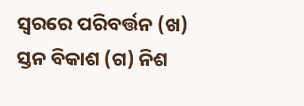ସ୍ଵରରେ ପରିବର୍ତ୍ତନ (ଖ) ସ୍ତନ ବିକାଶ (ଗ) ନିଶ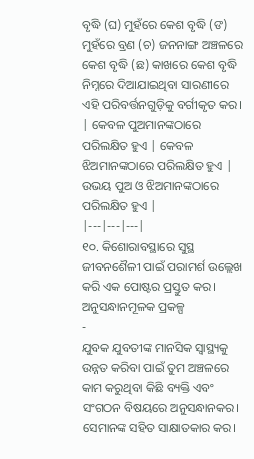ବୃଦ୍ଧି (ଘ) ମୁହଁରେ କେଶ ବୃଦ୍ଧି (ଙ) ମୁହଁରେ ବ୍ରଣ (ଚ) ଜନନାଙ୍ଗ ଅଞ୍ଚଳରେ କେଶ ବୃଦ୍ଧି (ଛ) କାଖରେ କେଶ ବୃଦ୍ଧି
ନିମ୍ନରେ ଦିଆଯାଇଥିବା ସାରଣୀରେ ଏହି ପରିବର୍ତ୍ତନଗୁଡ଼ିକୁ ବର୍ଗୀକୃତ କର।
| କେବଳ ପୁଅମାନଙ୍କଠାରେ ପରିଲକ୍ଷିତ ହୁଏ | କେବଳ ଝିଅମାନଙ୍କଠାରେ ପରିଲକ୍ଷିତ ହୁଏ | ଉଭୟ ପୁଅ ଓ ଝିଅମାନଙ୍କଠାରେ ପରିଲକ୍ଷିତ ହୁଏ |
|---|---|---|
୧୦. କିଶୋରାବସ୍ଥାରେ ସୁସ୍ଥ ଜୀବନଶୈଳୀ ପାଇଁ ପରାମର୍ଶ ଉଲ୍ଲେଖ କରି ଏକ ପୋଷ୍ଟର ପ୍ରସ୍ତୁତ କର।
ଅନୁସନ୍ଧାନମୂଳକ ପ୍ରକଳ୍ପ
-
ଯୁବକ ଯୁବତୀଙ୍କ ମାନସିକ ସ୍ଵାସ୍ଥ୍ୟକୁ ଉନ୍ନତ କରିବା ପାଇଁ ତୁମ ଅଞ୍ଚଳରେ କାମ କରୁଥିବା କିଛି ବ୍ୟକ୍ତି ଏବଂ ସଂଗଠନ ବିଷୟରେ ଅନୁସନ୍ଧାନକର। ସେମାନଙ୍କ ସହିତ ସାକ୍ଷାତକାର କର।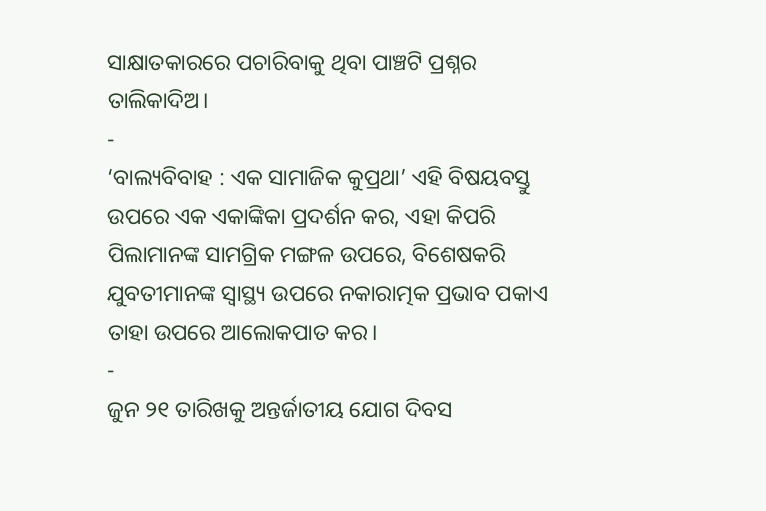ସାକ୍ଷାତକାରରେ ପଚାରିବାକୁ ଥିବା ପାଞ୍ଚଟି ପ୍ରଶ୍ନର ତାଲିକାଦିଅ।
-
‘ବାଲ୍ୟବିବାହ : ଏକ ସାମାଜିକ କୁପ୍ରଥା’ ଏହି ବିଷୟବସ୍ତୁ ଉପରେ ଏକ ଏକାଙ୍କିକା ପ୍ରଦର୍ଶନ କର, ଏହା କିପରି ପିଲାମାନଙ୍କ ସାମଗ୍ରିକ ମଙ୍ଗଳ ଉପରେ, ବିଶେଷକରି ଯୁବତୀମାନଙ୍କ ସ୍ୱାସ୍ଥ୍ୟ ଉପରେ ନକାରାତ୍ମକ ପ୍ରଭାବ ପକାଏ ତାହା ଉପରେ ଆଲୋକପାତ କର।
-
ଜୁନ ୨୧ ତାରିଖକୁ ଅନ୍ତର୍ଜାତୀୟ ଯୋଗ ଦିବସ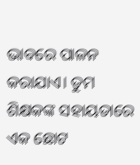ଭାବରେ ପାଳନ କରାଯାଏ। ତୁମ ଶିକ୍ଷକଙ୍କ ସହାୟତାରେ ଏକ ଛୋଟ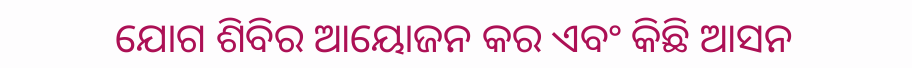ଯୋଗ ଶିବିର ଆୟୋଜନ କର ଏବଂ କିଛି ଆସନ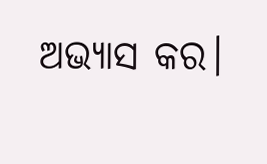ଅଭ୍ୟାସ କର।